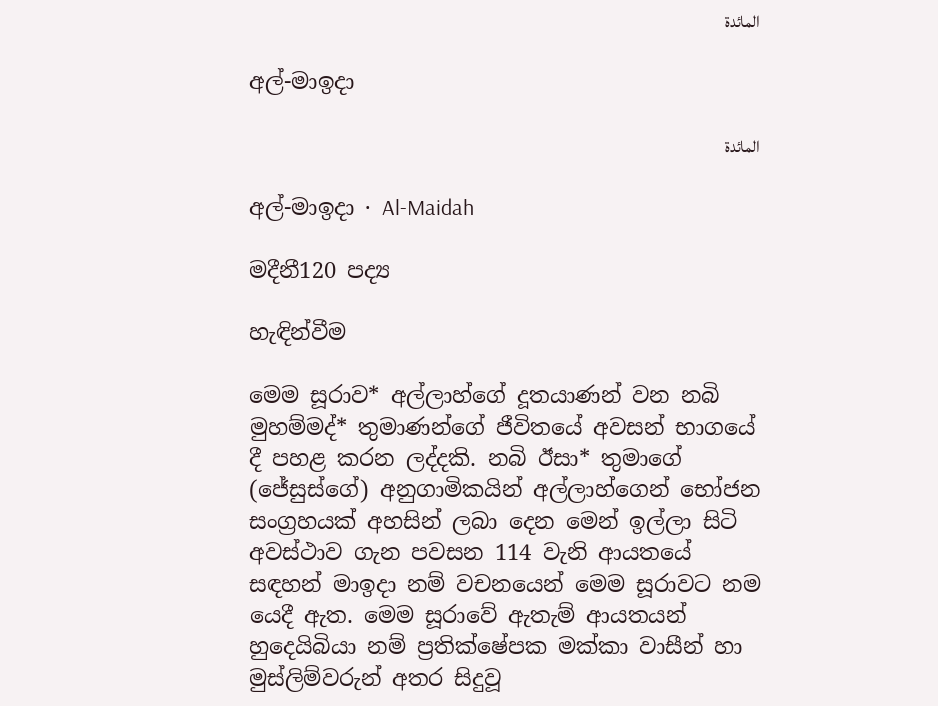المائدة

අල්-මාඉදා

المائدة

අල්-මාඉදා · Al-Maidah

මදීනී120 පද්‍ය

හැඳින්වීම

මෙම සූරාව* අල්ලාහ්ගේ දූතයාණන් වන නබි මුහම්මද්* තුමාණන්ගේ ජීවිතයේ අවසන් භාගයේ දී පහළ කරන ලද්දකි. නබි ඊසා* තුමාගේ (ජේසුස්ගේ) අනුගාමිකයින් අල්ලාහ්ගෙන් භෝජන සංග්‍රහයක් අහසින් ලබා දෙන මෙන් ඉල්ලා සිටි අවස්ථාව ගැන පවසන 114 වැනි ආයතයේ සඳහන් මාඉදා නම් වචනයෙන් මෙම සූරාවට නම යෙදී ඇත. මෙම සූරාවේ ඇතැම් ආයතයන් හුදෙයිබියා නම් ප්‍රතික්ෂේපක මක්කා වාසීන් හා මුස්ලිම්වරුන් අතර සිදුවූ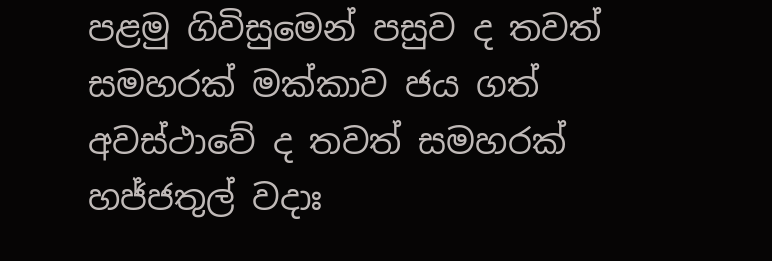පළමු ගිවිසුමෙන් පසුව ද තවත් සමහරක් මක්කාව ජය ගත් අවස්ථාවේ ද තවත් සමහරක් හජ්ජතුල් වදාඃ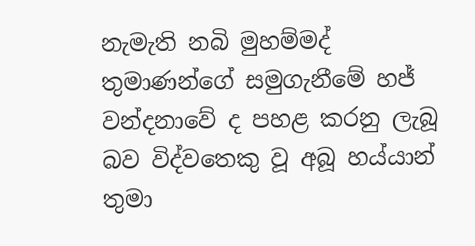නැමැති නබි මුහම්මද් තුමාණන්ගේ සමුගැනීමේ හජ් වන්දනාවේ ද පහළ කරනු ලැබූ බව විද්වතෙකු වූ අබූ හය්යාන් තුමා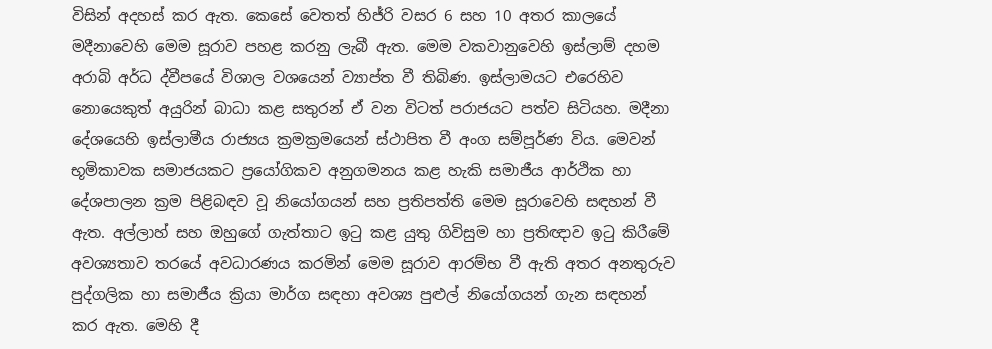විසින් අදහස් කර ඇත. කෙසේ වෙතත් හිජ්රි වසර 6 සහ 10 අතර කාලයේ මදීනාවෙහි මෙම සූරාව පහළ කරනු ලැබී ඇත. මෙම වකවානුවෙහි ඉස්ලාම් දහම අරාබි අර්ධ ද්වීපයේ විශාල වශයෙන් ව්‍යාප්ත වී තිබිණ. ඉස්ලාමයට එරෙහිව නොයෙකුත් අයුරින් බාධා කළ සතුරන් ඒ වන විටත් පරාජයට පත්ව සිටියහ. මදීනා දේශයෙහි ඉස්ලාමීය රාජ්‍යය ක්‍රමක්‍රමයෙන් ස්ථාපිත වී අංග සම්පූර්ණ විය. මෙවන් භූමිකාවක සමාජයකට ප්‍රයෝගිකව අනුගමනය කළ හැකි සමාජීය ආර්ථික හා දේශපාලන ක්‍රම පිළිබඳව වූ නියෝගයන් සහ ප්‍රතිපත්ති මෙම සූරාවෙහි සඳහන් වී ඇත. අල්ලාහ් සහ ඔහුගේ ගැත්තාට ඉටු කළ යුතු ගිවිසුම හා ප්‍රතිඥාව ඉටු කිරීමේ අවශ්‍යතාව තරයේ අවධාරණය කරමින් මෙම සූරාව ආරම්භ වී ඇති අතර අනතුරුව පුද්ගලික හා සමාජීය ක්‍රියා මාර්ග සඳහා අවශ්‍ය පුළුල් නියෝගයන් ගැන සඳහන් කර ඇත. මෙහි දී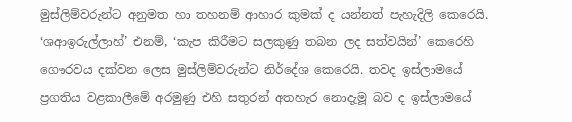මුස්ලිම්වරුන්ට අනුමත හා තහනම් ආහාර කුමක් ද යන්නත් පැහැදිලි කෙරෙයි. ‘ශආඉරුල්ලාහ්’ එනම්, ‘කැප කිරීමට සලකුණු තබන ලද සත්වයින්’ කෙරෙහි ගෞරවය දක්වන ලෙස මුස්ලිම්වරුන්ට නිර්දේශ කෙරෙයි. තවද ඉස්ලාමයේ ප්‍රගතිය වළකාලීමේ අරමුණු එහි සතුරන් අතහැර නොදැමූ බව ද ඉස්ලාමයේ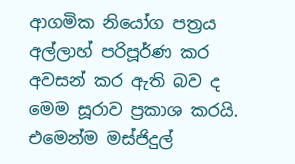ආගමික නියෝග පත්‍රය අල්ලාහ් පරිපූර්ණ කර අවසන් කර ඇති බව ද මෙම සූරාව ප්‍රකාශ කරයි. එමෙන්ම මස්ජිදුල්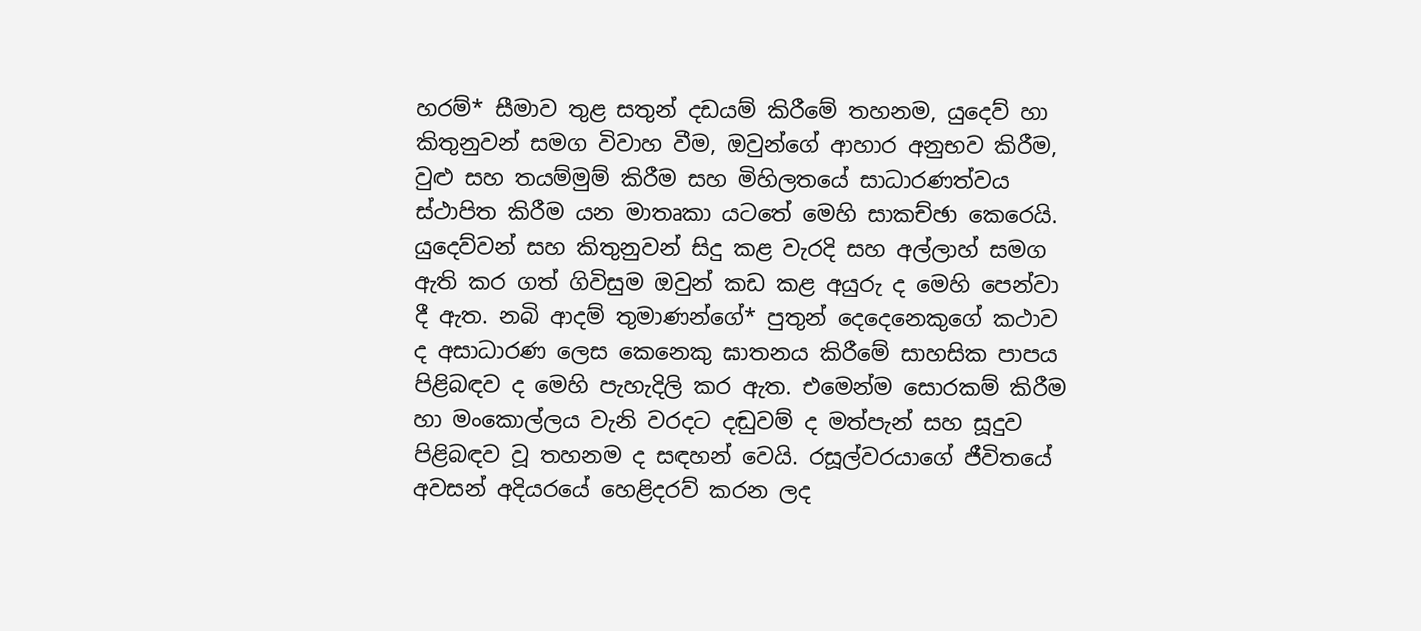හරම්* සීමාව තුළ සතුන් දඩයම් කිරීමේ තහනම, යුදෙව් හා කිතුනුවන් සමග විවාහ වීම, ඔවුන්ගේ ආහාර අනුභව කිරීම, වුළු සහ තයම්මුම් කිරීම සහ මිහිලතයේ සාධාරණත්වය ස්ථාපිත කිරීම යන මාතෘකා යටතේ මෙහි සාකච්ඡා කෙරෙයි. යුදෙව්වන් සහ කිතුනුවන් සිදු කළ වැරදි සහ අල්ලාහ් සමග ඇති කර ගත් ගිවිසුම ඔවුන් කඩ කළ අයුරු ද මෙහි පෙන්වා දී ඇත. නබි ආදම් තුමාණන්ගේ* පුතුන් දෙදෙනෙකුගේ කථාව ද අසාධාරණ ලෙස කෙනෙකු ඝාතනය කිරීමේ සාහසික පාපය පිළිබඳව ද මෙහි පැහැදිලි කර ඇත. එමෙන්ම සොරකම් කිරීම හා මංකොල්ලය වැනි වරදට දඬුවම් ද මත්පැන් සහ සූදුව පිළිබඳව වූ තහනම ද සඳහන් වෙයි. රසූල්වරයාගේ ජීවිතයේ අවසන් අදියරයේ හෙළිදරව් කරන ලද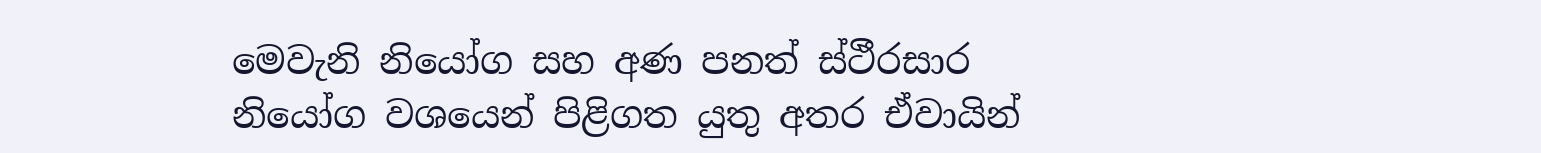මෙවැනි නියෝග සහ අණ පනත් ස්ථීරසාර නියෝග වශයෙන් පිළිගත යුතු අතර ඒවායින්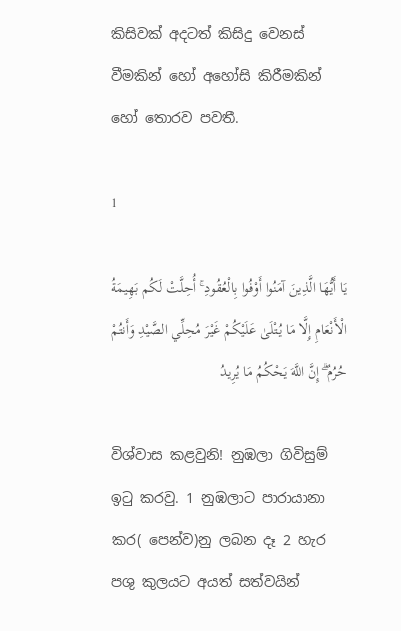කිසිවක් අදටත් කිසිදු වෙනස් වීමකින් හෝ අහෝසි කිරීමකින් හෝ තොරව පවතී.

1

يَا أَيُّهَا الَّذِينَ آمَنُوا أَوْفُوا بِالْعُقُودِ ۚ أُحِلَّتْ لَكُم بَهِيمَةُ الْأَنْعَامِ إِلَّا مَا يُتْلَىٰ عَلَيْكُمْ غَيْرَ مُحِلِّي الصَّيْدِ وَأَنتُمْ حُرُمٌ ۗ إِنَّ اللَّهَ يَحْكُمُ مَا يُرِيدُ

විශ්වාස කළවුනි! නුඹලා ගිවිසුම් ඉටු කරවු. 1 නුඹලාට පාරායානා කර( පෙන්ව)නු ලබන දෑ 2 හැර පශු කුලයට අයත් සත්වයින්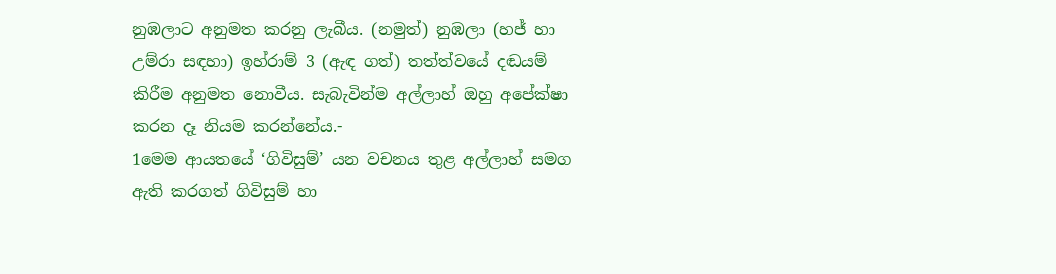නුඹලාට අනුමත කරනු ලැබීය. (නමුත්) නුඹලා (හජ් හා උම්රා සඳහා) ඉහ්රාම් 3 (ඇඳ ගත්) තත්ත්වයේ දඬයම් කිරීම අනුමත නොවීය. සැබැවින්ම අල්ලාහ් ඔහු අපේක්ෂා කරන දෑ නියම කරන්නේය.-
1මෙම ආයතයේ ‘ගිවිසුම්’ යන වචනය තුළ අල්ලාහ් සමග ඇති කරගත් ගිවිසුම් හා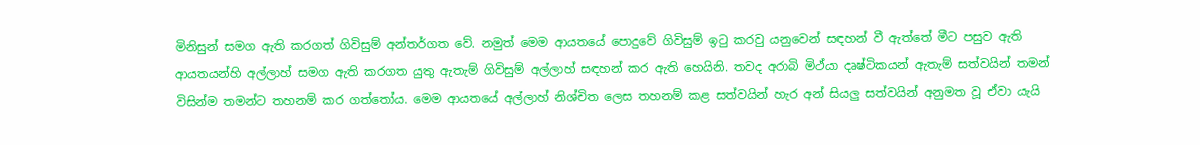මිනිසුන් සමග ඇති කරගත් ගිවිසුම් අන්තර්ගත වේ. නමුත් මෙම ආයතයේ පොදුවේ ගිවිසුම් ඉටු කරවු යනුවෙන් සඳහන් වී ඇත්තේ මීට පසුව ඇති ආයතයන්හි අල්ලාහ් සමග ඇති කරගත යුතු ඇතැම් ගිවිසුම් අල්ලාහ් සඳහන් කර ඇති හෙයිනි. තවද අරාබි මිථ්යා දෘෂ්ටිකයන් ඇතැම් සත්වයින් තමන් විසින්ම තමන්ට තහනම් කර ගත්තෝය. මෙම ආයතයේ අල්ලාහ් නිශ්චිත ලෙස තහනම් කළ සත්වයින් හැර අන් සියලු සත්වයින් අනුමත වූ ඒවා යැයි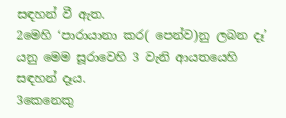සඳහන් වී ඇත.
2මෙහි ‘පාරායානා කර( පෙන්ව)නු ලබන දෑ’ යනු මෙම සූරාවෙහි 3 වැනි ආයතයෙහි සඳහන් දෑය.
3කෙනෙකු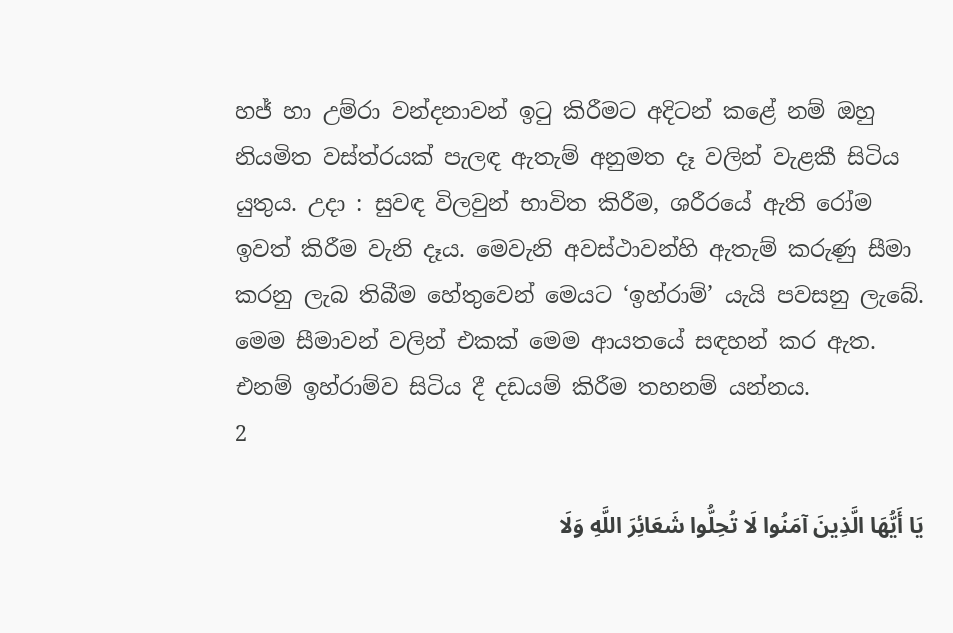හජ් හා උම්රා වන්දනාවන් ඉටු කිරීමට අදිටන් කළේ නම් ඔහු නියමිත වස්ත්රයක් පැලඳ ඇතැම් අනුමත දෑ වලින් වැළකී සිටිය යුතුය. උදා : සුවඳ විලවුන් භාවිත කිරීම, ශරීරයේ ඇති රෝම ඉවත් කිරීම වැනි දෑය. මෙවැනි අවස්ථාවන්හි ඇතැම් කරුණු සීමා කරනු ලැබ තිබීම හේතුවෙන් මෙයට ‘ඉහ්රාම්’ යැයි පවසනු ලැබේ. මෙම සීමාවන් වලින් එකක් මෙම ආයතයේ සඳහන් කර ඇත. එනම් ඉහ්රාම්ව සිටිය දී දඩයම් කිරීම තහනම් යන්නය.
2

يَا أَيُّهَا الَّذِينَ آمَنُوا لَا تُحِلُّوا شَعَائِرَ اللَّهِ وَلَا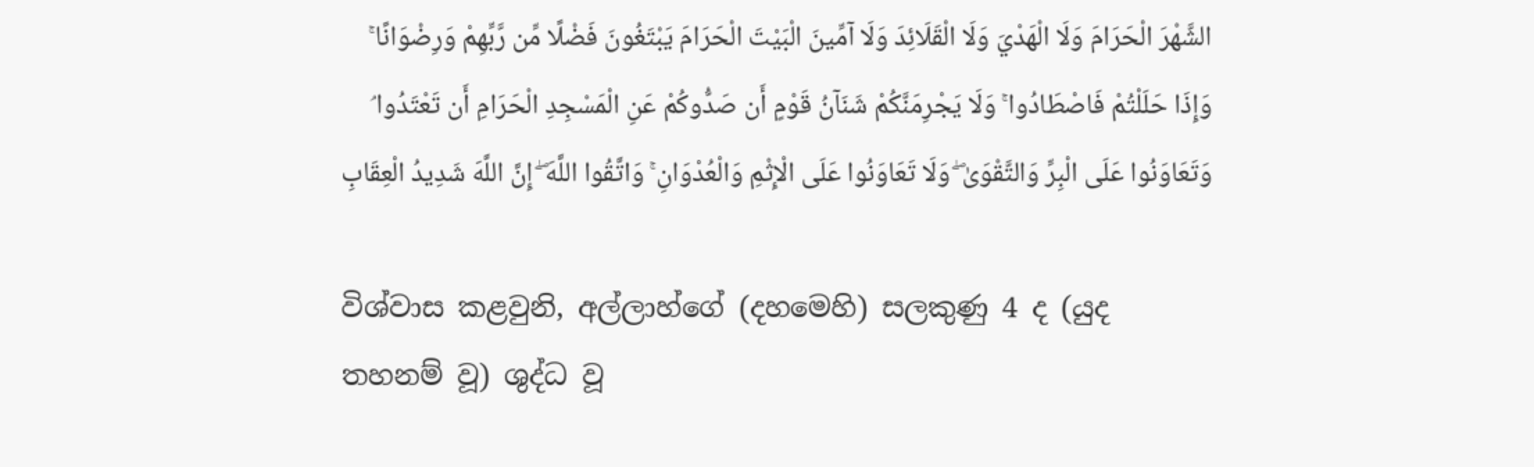الشَّهْرَ الْحَرَامَ وَلَا الْهَدْيَ وَلَا الْقَلَائِدَ وَلَا آمِّينَ الْبَيْتَ الْحَرَامَ يَبْتَغُونَ فَضْلًا مِّن رَّبِّهِمْ وَرِضْوَانًا ۚ وَإِذَا حَلَلْتُمْ فَاصْطَادُوا ۚ وَلَا يَجْرِمَنَّكُمْ شَنَآنُ قَوْمٍ أَن صَدُّوكُمْ عَنِ الْمَسْجِدِ الْحَرَامِ أَن تَعْتَدُوا ۘ وَتَعَاوَنُوا عَلَى الْبِرِّ وَالتَّقْوَىٰ ۖ وَلَا تَعَاوَنُوا عَلَى الْإِثْمِ وَالْعُدْوَانِ ۚ وَاتَّقُوا اللَّهَ ۖ إِنَّ اللَّهَ شَدِيدُ الْعِقَابِ

විශ්වාස කළවුනි, අල්ලාහ්ගේ (දහමෙහි) සලකුණු 4 ද (යුද තහනම් වූ) ශුද්ධ වූ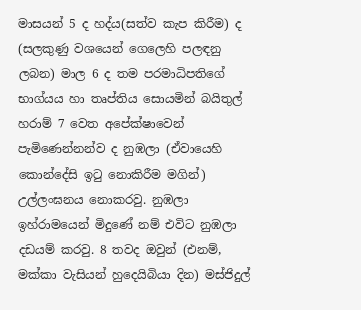මාසයන් 5 ද හද්ය(සත්ව කැප කිරීම) ද (සලකුණු වශයෙන් ගෙලෙහි පලඳනු ලබන) මාල 6 ද තම පරමාධිපතිගේ භාග්යය හා තෘප්තිය සොයමින් බයිතුල් හරාම් 7 වෙත අපේක්ෂාවෙන් පැමිණෙන්නන්ව ද නුඹලා (ඒවායෙහි කොන්දේසි ඉටු නොකිරීම මගින්) උල්ලංඝනය නොකරවු. නුඹලා ඉහ්රාමයෙන් මිදුණේ නම් එවිට නුඹලා දඩයම් කරවු. 8 තවද ඔවුන් (එනම්, මක්කා වැසියන් හුදෙයිබියා දින) මස්ජිදුල්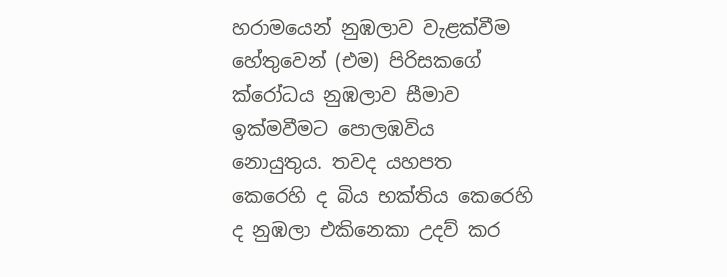හරාමයෙන් නුඹලාව වැළක්වීම හේතුවෙන් (එම) පිරිසකගේ ක්රෝධය නුඹලාව සීමාව ඉක්මවීමට පොලඹවිය නොයුතුය. තවද යහපත කෙරෙහි ද බිය භක්තිය කෙරෙහි ද නුඹලා එකිනෙකා උදව් කර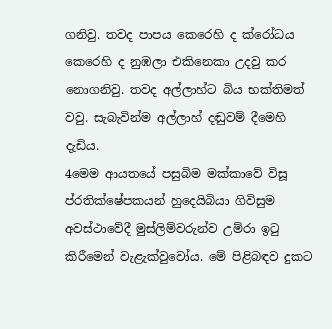ගනිවු. තවද පාපය කෙරෙහි ද ක්රෝධය කෙරෙහි ද නුඹලා එකිනෙකා උදවු කර නොගනිවු. තවද අල්ලාහ්ට බිය භක්තිමත් වවු. සැබැවින්ම අල්ලාහ් දඬුවම් දීමෙහි දැඩිය.
4මෙම ආයතයේ පසුබිම මක්කාවේ විසූ ප්රතික්ෂේපකයන් හුදෙයිබියා ගිවිසුම අවස්ථාවේදී මුස්ලිම්වරුන්ව උම්රා ඉටු කිරීමෙන් වැළැක්වුවෝය. මේ පිළිබඳව දුකට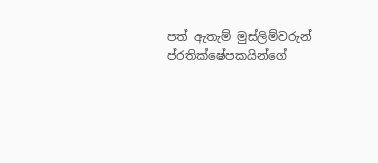පත් ඇතැම් මුස්ලිම්වරුන් ප්රතික්ෂේපකයින්ගේ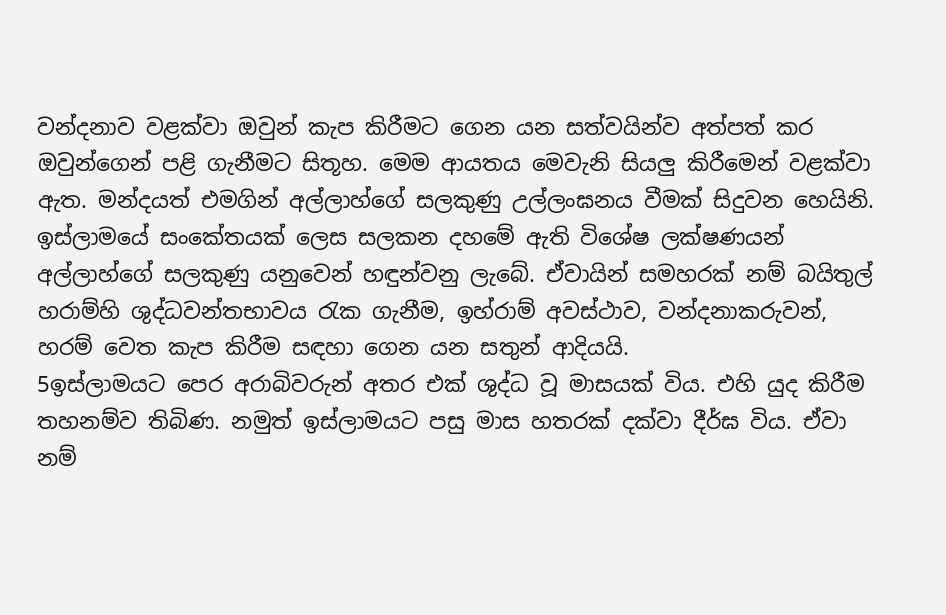වන්දනාව වළක්වා ඔවුන් කැප කිරීමට ගෙන යන සත්වයින්ව අත්පත් කර ඔවුන්ගෙන් පළි ගැනීමට සිතූහ. මෙම ආයතය මෙවැනි සියලු කිරීමෙන් වළක්වා ඇත. මන්දයත් එමගින් අල්ලාහ්ගේ සලකුණු උල්ලංඝනය වීමක් සිදුවන හෙයිනි. ඉස්ලාමයේ සංකේතයක් ලෙස සලකන දහමේ ඇති විශේෂ ලක්ෂණයන් අල්ලාහ්ගේ සලකුණු යනුවෙන් හඳුන්වනු ලැබේ. ඒවායින් සමහරක් නම් බයිතුල් හරාම්හි ශුද්ධවන්තභාවය රැක ගැනීම, ඉහ්රාම් අවස්ථාව, වන්දනාකරුවන්, හරම් වෙත කැප කිරීම සඳහා ගෙන යන සතුන් ආදියයි.
5ඉස්ලාමයට පෙර අරාබිවරුන් අතර එක් ශුද්ධ වූ මාසයක් විය. එහි යුද කිරීම තහනම්ව තිබිණ. නමුත් ඉස්ලාමයට පසු මාස හතරක් දක්වා දීර්ඝ විය. ඒවා නම්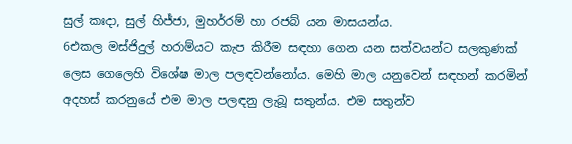සුල් කඃදා, සුල් හිජ්ජා, මුහර්රම් හා රජබ් යන මාසයන්ය.
6එකල මස්ජිදුල් හරාම්යට කැප කිරීම සඳහා ගෙන යන සත්වයන්ට සලකුණක් ලෙස ගෙලෙහි විශේෂ මාල පලඳවන්නෝය. මෙහි මාල යනුවෙන් සඳහන් කරමින් අදහස් කරනුයේ එම මාල පලඳනු ලැබූ සතුන්ය. එම සතුන්ව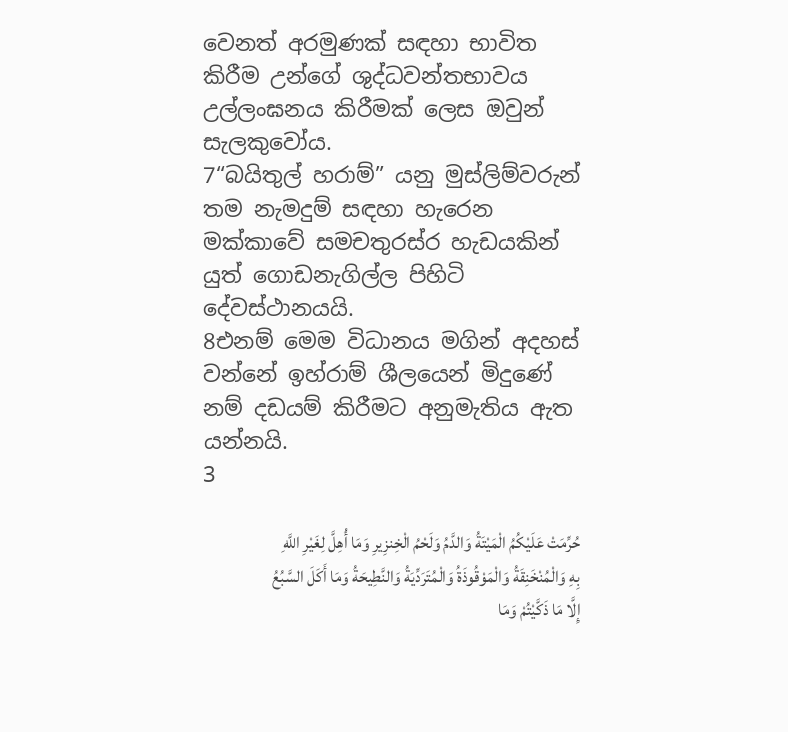වෙනත් අරමුණක් සඳහා භාවිත කිරීම උන්ගේ ශුද්ධවන්තභාවය උල්ලංඝනය කිරීමක් ලෙස ඔවුන් සැලකුවෝය.
7“බයිතුල් හරාම්” යනු මුස්ලිම්වරුන් තම නැමදුම් සඳහා හැරෙන මක්කාවේ සමචතුරස්ර හැඩයකින් යුත් ගොඩනැගිල්ල පිහිටි දේවස්ථානයයි.
8එනම් මෙම විධානය මගින් අදහස් වන්නේ ඉහ්රාම් ශීලයෙන් මිදුණේ නම් දඩයම් කිරීමට අනුමැතිය ඇත යන්නයි.
3

حُرِّمَتْ عَلَيْكُمُ الْمَيْتَةُ وَالدَّمُ وَلَحْمُ الْخِنزِيرِ وَمَا أُهِلَّ لِغَيْرِ اللَّهِ بِهِ وَالْمُنْخَنِقَةُ وَالْمَوْقُوذَةُ وَالْمُتَرَدِّيَةُ وَالنَّطِيحَةُ وَمَا أَكَلَ السَّبُعُ إِلَّا مَا ذَكَّيْتُمْ وَمَا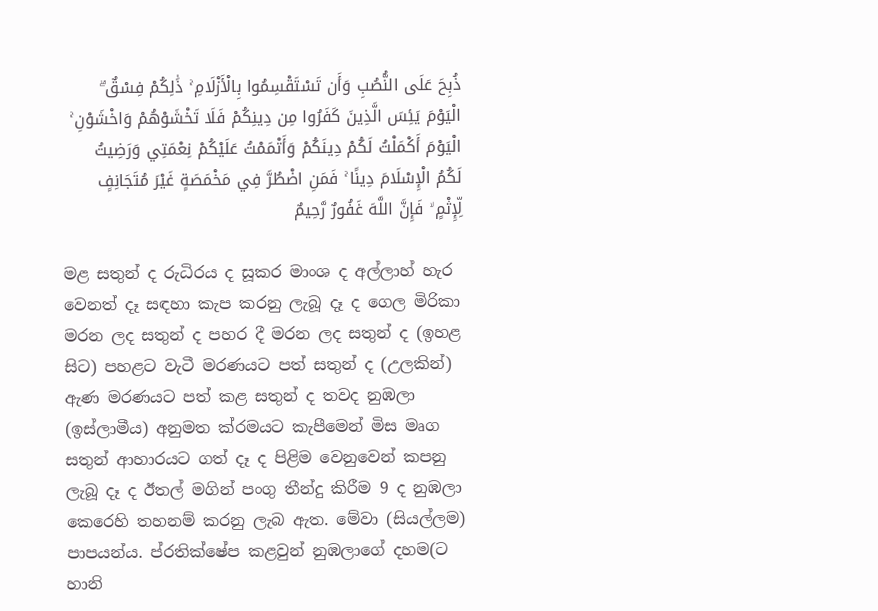ذُبِحَ عَلَى النُّصُبِ وَأَن تَسْتَقْسِمُوا بِالْأَزْلَامِ ۚ ذَٰلِكُمْ فِسْقٌ ۗ الْيَوْمَ يَئِسَ الَّذِينَ كَفَرُوا مِن دِينِكُمْ فَلَا تَخْشَوْهُمْ وَاخْشَوْنِ ۚ الْيَوْمَ أَكْمَلْتُ لَكُمْ دِينَكُمْ وَأَتْمَمْتُ عَلَيْكُمْ نِعْمَتِي وَرَضِيتُ لَكُمُ الْإِسْلَامَ دِينًا ۚ فَمَنِ اضْطُرَّ فِي مَخْمَصَةٍ غَيْرَ مُتَجَانِفٍ لِّإِثْمٍ ۙ فَإِنَّ اللَّهَ غَفُورٌ رَّحِيمٌ

මළ සතුන් ද රුධිරය ද සූකර මාංශ ද අල්ලාහ් හැර වෙනත් දෑ සඳහා කැප කරනු ලැබූ දෑ ද ගෙල මිරිකා මරන ලද සතුන් ද පහර දී මරන ලද සතුන් ද (ඉහළ සිට) පහළට වැටී මරණයට පත් සතුන් ද (උලකින්) ඇණ මරණයට පත් කළ සතුන් ද තවද නුඹලා (ඉස්ලාමීය) අනුමත ක්රමයට කැපීමෙන් මිස මෘග සතුන් ආහාරයට ගත් දෑ ද පිළිම වෙනුවෙන් කපනු ලැබූ දෑ ද ඊතල් මගින් පංගු තීන්දු කිරීම 9 ද නුඹලා කෙරෙහි තහනම් කරනු ලැබ ඇත. මේවා (සියල්ලම) පාපයන්ය. ප්රතික්ෂේප කළවුන් නුඹලාගේ දහම(ට හානි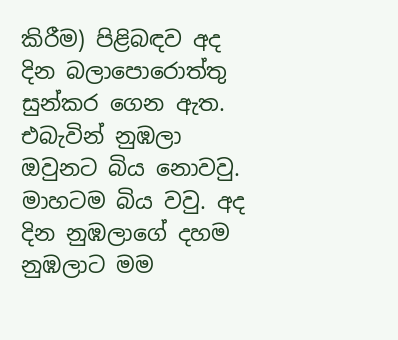කිරීම) පිළිබඳව අද දින බලාපොරොත්තු සුන්කර ගෙන ඇත. එබැවින් නුඹලා ඔවුනට බිය නොවවු. මාහටම බිය වවු. අද දින නුඹලාගේ දහම නුඹලාට මම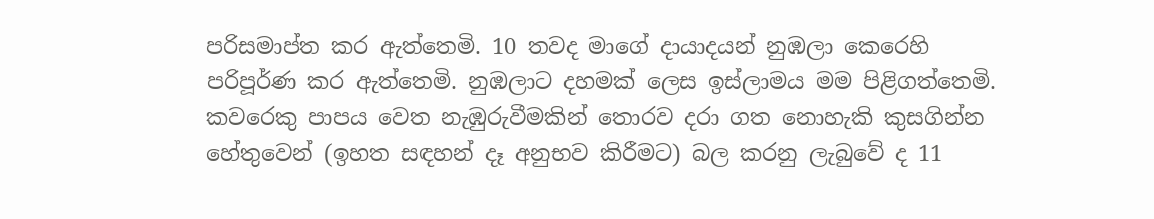පරිසමාප්ත කර ඇත්තෙමි. 10 තවද මාගේ දායාදයන් නුඹලා කෙරෙහි පරිපූර්ණ කර ඇත්තෙමි. නුඹලාට දහමක් ලෙස ඉස්ලාමය මම පිළිගත්තෙමි. කවරෙකු පාපය වෙත නැඹුරුවීමකින් තොරව දරා ගත නොහැකි කුසගින්න හේතුවෙන් (ඉහත සඳහන් දෑ අනුභව කිරීමට) බල කරනු ලැබුවේ ද 11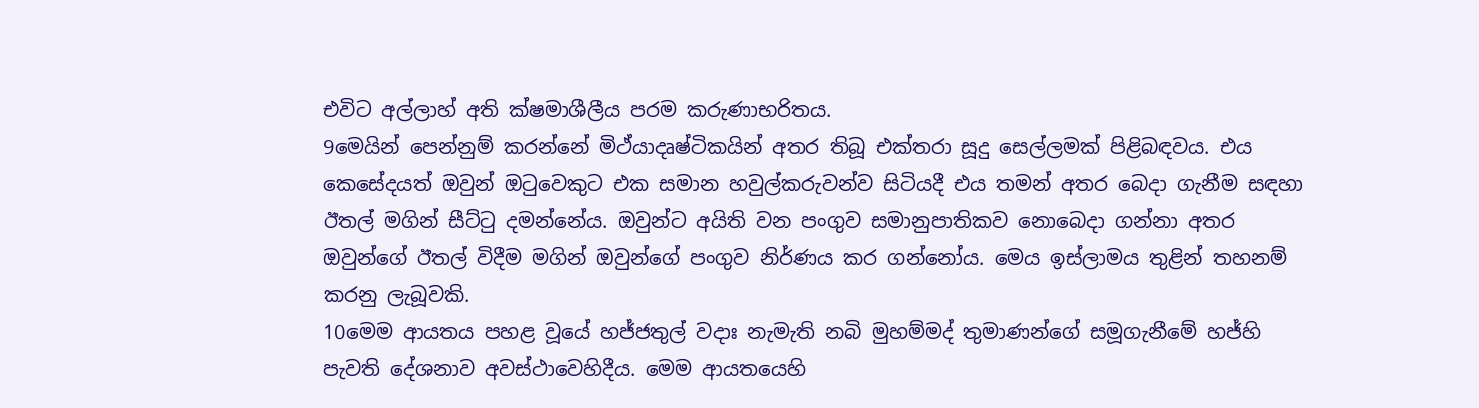එවිට අල්ලාහ් අති ක්ෂමාශීලීය පරම කරුණාභරිතය.
9මෙයින් පෙන්නුම් කරන්නේ මිථ්යාදෘෂ්ටිකයින් අතර තිබූ එක්තරා සූදු සෙල්ලමක් පිළිබඳවය. එය කෙසේදයත් ඔවුන් ඔටුවෙකුට එක සමාන හවුල්කරුවන්ව සිටියදී එය තමන් අතර බෙදා ගැනීම සඳහා ඊතල් මගින් සීට්ටු දමන්නේය. ඔවුන්ට අයිති වන පංගුව සමානුපාතිකව නොබෙදා ගන්නා අතර ඔවුන්ගේ ඊතල් විදීම මගින් ඔවුන්ගේ පංගුව නිර්ණය කර ගන්නෝය. මෙය ඉස්ලාමය තුළින් තහනම් කරනු ලැබූවකි.
10මෙම ආයතය පහළ වූයේ හජ්ජතුල් වදාඃ නැමැති නබි මුහම්මද් තුමාණන්ගේ සමූගැනීමේ හජ්හි පැවති දේශනාව අවස්ථාවෙහිදීය. මෙම ආයතයෙහි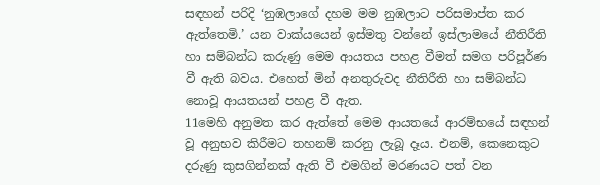සඳහන් පරිදි ‘නුඹලාගේ දහම මම නුඹලාට පරිසමාප්ත කර ඇත්තෙමි.’ යන වාක්යයෙන් ඉස්මතු වන්නේ ඉස්ලාමයේ නීතිරීති හා සම්බන්ධ කරුණු මෙම ආයතය පහළ වීමත් සමග පරිපූර්ණ වී ඇති බවය. එහෙත් මින් අනතුරුවද නීතිරීති හා සම්බන්ධ නොවූ ආයතයන් පහළ වී ඇත.
11මෙහි අනුමත කර ඇත්තේ මෙම ආයතයේ ආරම්භයේ සඳහන් වූ අනුභව කිරීමට තහනම් කරනු ලැබූ දෑය. එනම්, කෙනෙකුට දරුණු කුසගින්නක් ඇති වී එමගින් මරණයට පත් වන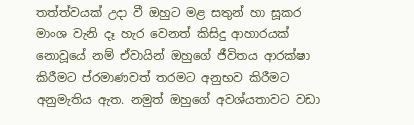තත්ත්වයක් උදා වී ඔහුට මළ සතුන් හා සූකර මාංශ වැනි දෑ හැර වෙනත් කිසිදු ආහාරයක් නොවූයේ නම් ඒවායින් ඔහුගේ ජීවිතය ආරක්ෂා කිරීමට ප්රමාණවත් තරමට අනුභව කිරීමට අනුමැතිය ඇත. නමුත් ඔහුගේ අවශ්යතාවට වඩා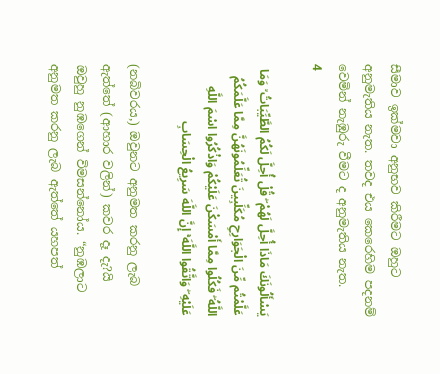සීමාව ඉක්මවා අනුභව කිරීමට ඔහුට අනුමැතිය නැත. තවද එය කෙරෙහිම පදනම් වෙමින් නැඹුරු වීමට ද අනුමැතිය නැත.
4

يَسْأَلُونَكَ مَاذَا أُحِلَّ لَهُمْ ۖ قُلْ أُحِلَّ لَكُمُ الطَّيِّبَاتُ ۙ وَمَا عَلَّمْتُم مِّنَ الْجَوَارِحِ مُكَلِّبِينَ تُعَلِّمُونَهُنَّ مِمَّا عَلَّمَكُمُ اللَّهُ ۖ فَكُلُوا مِمَّا أَمْسَكْنَ عَلَيْكُمْ وَاذْكُرُوا اسْمَ اللَّهِ عَلَيْهِ ۖ وَاتَّقُوا اللَّهَ ۚ إِنَّ اللَّهَ سَرِيعُ الْحِسَابِ

(නබිවරය,) ඔවුනට අනුමත කරනු ලැබ ඇත්තේ (ආහාර වලින්) කවර දෑ දැ?යි ඔවුහු නුඹගෙන් විමසන්නෝය. “නුඹලාට අනුමත කරනු ලැබ ඇත්තේ යහපත්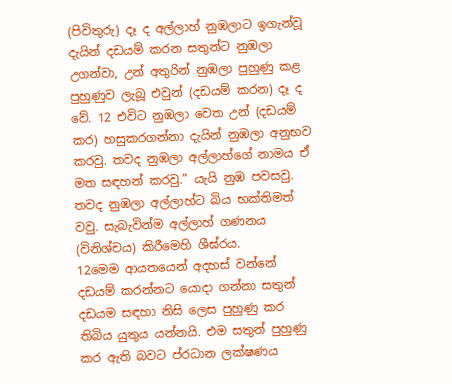(පිවිතුරු) දෑ ද අල්ලාහ් නුඹලාට ඉගැන්වූ දැයින් දඩයම් කරන සතුන්ට නුඹලා උගන්වා, උන් අතුරින් නුඹලා පුහුණු කළ පුහුණුව ලැබූ එවුන් (දඩයම් කරන) දෑ ද වේ. 12 එවිට නුඹලා වෙත උන් (දඩයම් කර) හසුකරගන්නා දැයින් නුඹලා අනුභව කරවු. තවද නුඹලා අල්ලාහ්ගේ නාමය ඒ මත සඳහන් කරවු.” යැයි නුඹ පවසවු. තවද නුඹලා අල්ලාහ්ට බිය භක්තිමත් වවු. සැබැවින්ම අල්ලාහ් ගණනය (විනිශ්චය) කිරීමෙහි ශීඝ්රය.
12මෙම ආයතයෙන් අදහස් වන්නේ දඩයම් කරන්නට යොදා ගන්නා සතුන් දඩයම සඳහා නිසි ලෙස පුහුණු කර තිබිය යුතුය යන්නයි. එම සතුන් පුහුණු කර ඇති බවට ප්රධාන ලක්ෂණය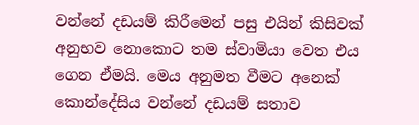වන්නේ දඩයම් කිරීමෙන් පසු එයින් කිසිවක් අනුභව නොකොට තම ස්වාමියා වෙත එය ගෙන ඒමයි. මෙය අනුමත වීමට අනෙක් කොන්දේසිය වන්නේ දඩයම් සතාව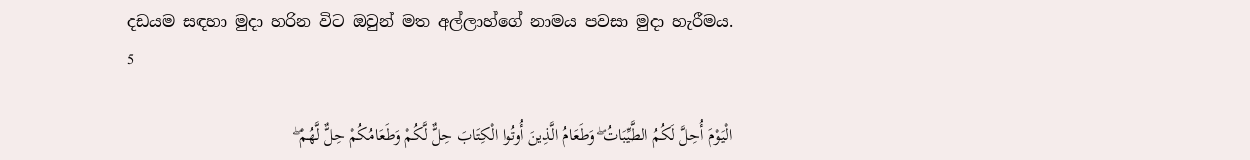දඩයම සඳහා මුදා හරින විට ඔවුන් මත අල්ලාහ්ගේ නාමය පවසා මුදා හැරීමය.
5

الْيَوْمَ أُحِلَّ لَكُمُ الطَّيِّبَاتُ ۖ وَطَعَامُ الَّذِينَ أُوتُوا الْكِتَابَ حِلٌّ لَّكُمْ وَطَعَامُكُمْ حِلٌّ لَّهُمْ ۖ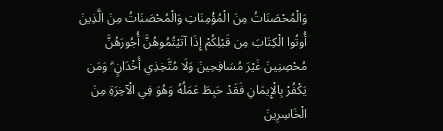وَالْمُحْصَنَاتُ مِنَ الْمُؤْمِنَاتِ وَالْمُحْصَنَاتُ مِنَ الَّذِينَ أُوتُوا الْكِتَابَ مِن قَبْلِكُمْ إِذَا آتَيْتُمُوهُنَّ أُجُورَهُنَّ مُحْصِنِينَ غَيْرَ مُسَافِحِينَ وَلَا مُتَّخِذِي أَخْدَانٍ ۗ وَمَن يَكْفُرْ بِالْإِيمَانِ فَقَدْ حَبِطَ عَمَلُهُ وَهُوَ فِي الْآخِرَةِ مِنَ الْخَاسِرِينَ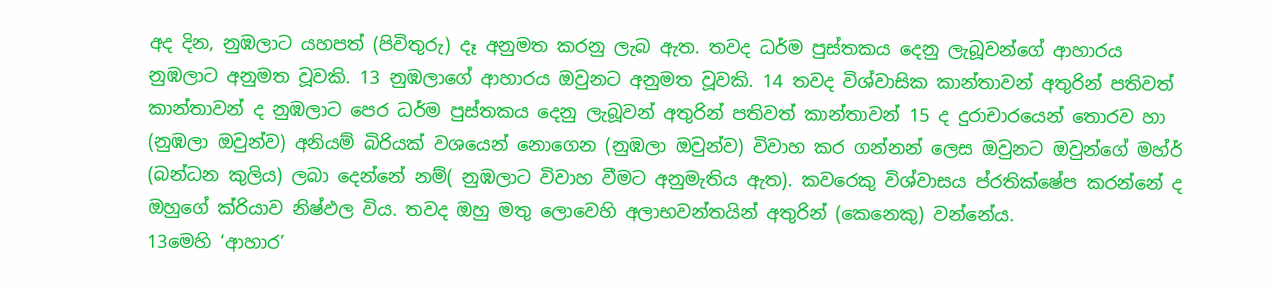අද දින, නුඹලාට යහපත් (පිවිතුරු) දෑ අනුමත කරනු ලැබ ඇත. තවද ධර්ම පුස්තකය දෙනු ලැබූවන්ගේ ආහාරය නුඹලාට අනුමත වූවකි. 13 නුඹලාගේ ආහාරය ඔවුනට අනුමත වූවකි. 14 තවද විශ්වාසික කාන්තාවන් අතුරින් පතිවත් කාන්තාවන් ද නුඹලාට පෙර ධර්ම පුස්තකය දෙනු ලැබූවන් අතුරින් පතිවත් කාන්තාවන් 15 ද දුරාචාරයෙන් තොරව හා (නුඹලා ඔවුන්ව) අනියම් බිරියක් වශයෙන් නොගෙන (නුඹලා ඔවුන්ව) විවාහ කර ගන්නන් ලෙස ඔවුනට ඔවුන්ගේ මහ්ර් (බන්ධන කුලිය) ලබා දෙන්නේ නම්( නුඹලාට විවාහ වීමට අනුමැතිය ඇත). කවරෙකු විශ්වාසය ප්රතික්ෂේප කරන්නේ ද ඔහුගේ ක්රියාව නිෂ්ඵල විය. තවද ඔහු මතු ලොවෙහි අලාභවන්තයින් අතුරින් (කෙනෙකු) වන්නේය.
13මෙහි ‘ආහාර’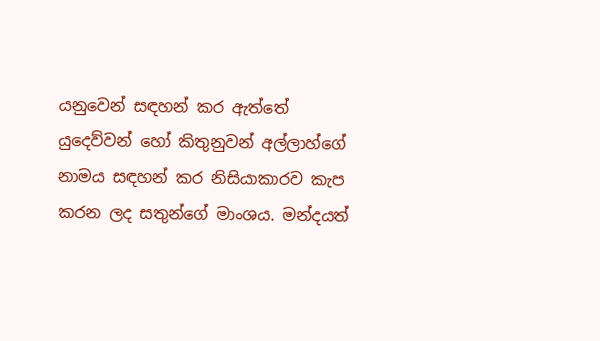යනුවෙන් සඳහන් කර ඇත්තේ යුදෙව්වන් හෝ කිතුනුවන් අල්ලාහ්ගේ නාමය සඳහන් කර නිසියාකාරව කැප කරන ලද සතුන්ගේ මාංශය. මන්දයත්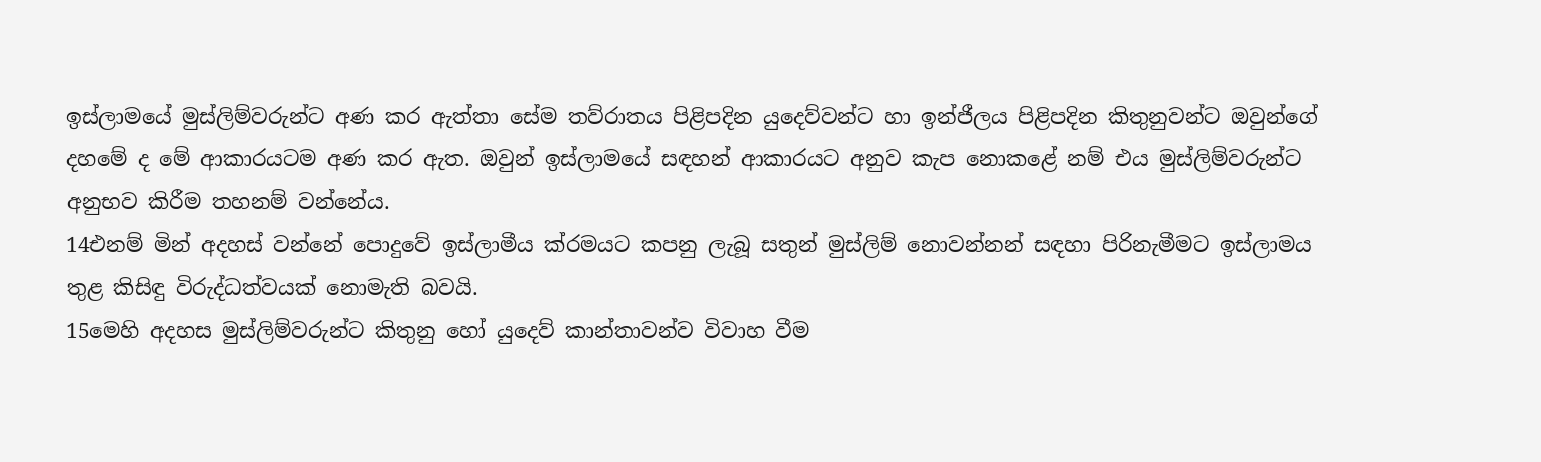ඉස්ලාමයේ මුස්ලිම්වරුන්ට අණ කර ඇත්තා සේම තව්රාතය පිළිපදින යුදෙව්වන්ට හා ඉන්ජීලය පිළිපදින කිතුනුවන්ට ඔවුන්ගේ දහමේ ද මේ ආකාරයටම අණ කර ඇත. ඔවුන් ඉස්ලාමයේ සඳහන් ආකාරයට අනුව කැප නොකළේ නම් එය මුස්ලිම්වරුන්ට අනුභව කිරීම තහනම් වන්නේය.
14එනම් මින් අදහස් වන්නේ පොදුවේ ඉස්ලාමීය ක්රමයට කපනු ලැබූ සතුන් මුස්ලිම් නොවන්නන් සඳහා පිරිනැමීමට ඉස්ලාමය තුළ කිසිඳු විරුද්ධත්වයක් නොමැති බවයි.
15මෙහි අදහස මුස්ලිම්වරුන්ට කිතුනු හෝ යුදෙව් කාන්තාවන්ව විවාහ වීම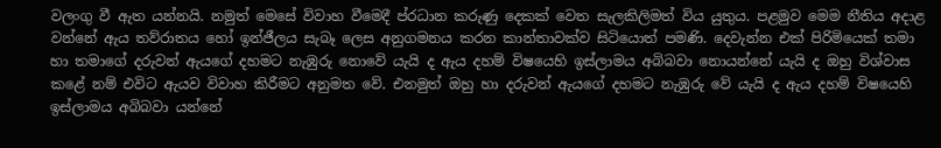වලංගු වී ඇත යන්නයි. නමුත් මෙසේ විවාහ වීමෙදී ප්රධාන කරුණු දෙකක් වෙත සැලකිලිමත් විය යුතුය. පළමුව මෙම නීතිය අදාළ වන්නේ ඇය තව්රාතය හෝ ඉන්ජීලය සැබෑ ලෙස අනුගමනය කරන කාන්තාවක්ව සිටියොත් පමණි. දෙවැන්න එක් පිරිමියෙක් තමා හා තමාගේ දරුවන් ඇයගේ දහමට නැඹුරු නොවේ යැයි ද ඇය දහම් විෂයෙහි ඉස්ලාමය අබිබවා නොයන්නේ යැයි ද ඔහු විශ්වාස කළේ නම් එවිට ඇයව විවාහ කිරීමට අනුමත වේ. එනමුත් ඔහු හා දරුවන් ඇයගේ දහමට නැඹුරු වේ යැයි ද ඇය දහම් විෂයෙහි ඉස්ලාමය අබිබවා යන්නේ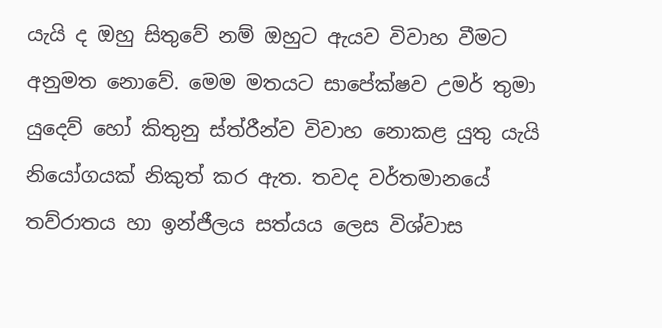යැයි ද ඔහු සිතුවේ නම් ඔහුට ඇයව විවාහ වීමට අනුමත නොවේ. මෙම මතයට සාපේක්ෂව උමර් තුමා යුදෙව් හෝ කිතුනු ස්ත්රීන්ව විවාහ නොකළ යුතු යැයි නියෝගයක් නිකුත් කර ඇත. තවද වර්තමානයේ තව්රාතය හා ඉන්ජීලය සත්යය ලෙස විශ්වාස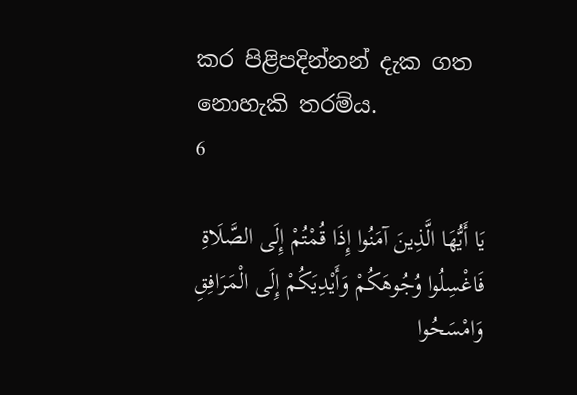කර පිළිපදින්නන් දැක ගත නොහැකි තරම්ය.
6

يَا أَيُّهَا الَّذِينَ آمَنُوا إِذَا قُمْتُمْ إِلَى الصَّلَاةِ فَاغْسِلُوا وُجُوهَكُمْ وَأَيْدِيَكُمْ إِلَى الْمَرَافِقِ وَامْسَحُوا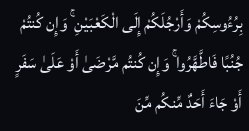بِرُءُوسِكُمْ وَأَرْجُلَكُمْ إِلَى الْكَعْبَيْنِ ۚ وَإِن كُنتُمْ جُنُبًا فَاطَّهَّرُوا ۚ وَإِن كُنتُم مَّرْضَىٰ أَوْ عَلَىٰ سَفَرٍ أَوْ جَاءَ أَحَدٌ مِّنكُم مِّنَ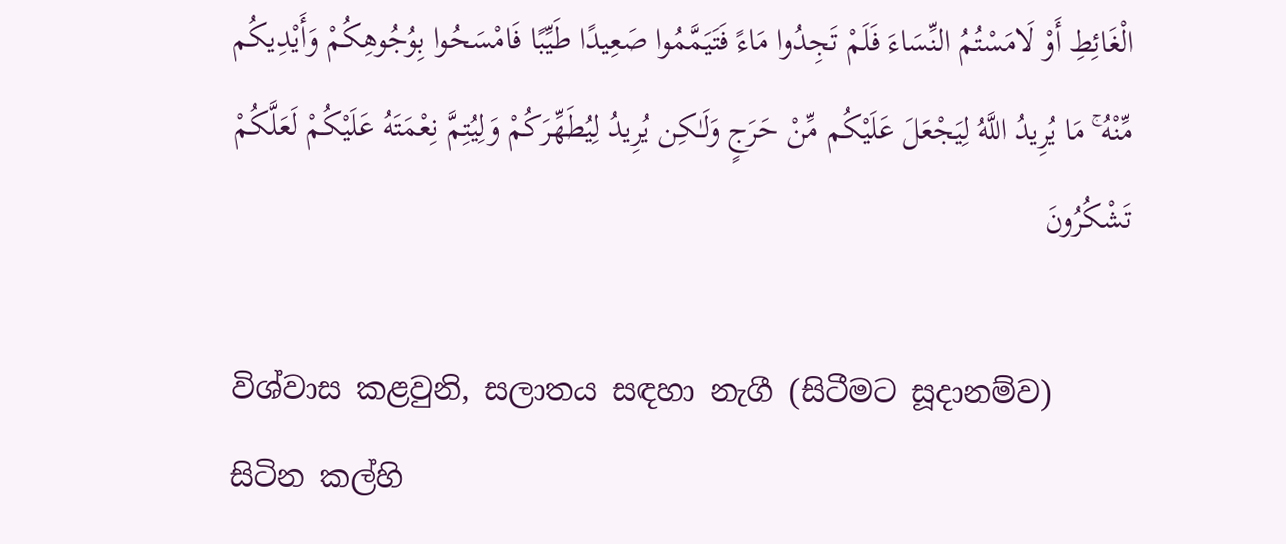الْغَائِطِ أَوْ لَامَسْتُمُ النِّسَاءَ فَلَمْ تَجِدُوا مَاءً فَتَيَمَّمُوا صَعِيدًا طَيِّبًا فَامْسَحُوا بِوُجُوهِكُمْ وَأَيْدِيكُم مِّنْهُ ۚ مَا يُرِيدُ اللَّهُ لِيَجْعَلَ عَلَيْكُم مِّنْ حَرَجٍ وَلَـٰكِن يُرِيدُ لِيُطَهِّرَكُمْ وَلِيُتِمَّ نِعْمَتَهُ عَلَيْكُمْ لَعَلَّكُمْ تَشْكُرُونَ

විශ්වාස කළවුනි, සලාතය සඳහා නැගී (සිටීමට සූදානම්ව) සිටින කල්හි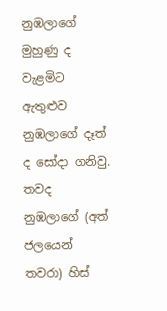නුඹලාගේ මුහුණු ද වැළමිට ඇතුළුව නුඹලාගේ දෑත් ද සෝදා ගනිවු. තවද නුඹලාගේ (අත් ජලයෙන් තවරා) හිස්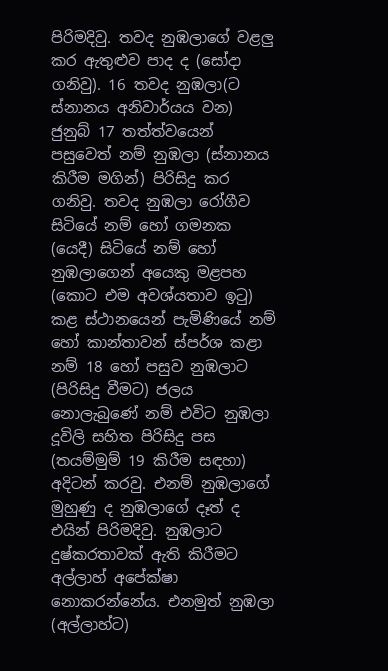පිරිමදිවු. තවද නුඹලාගේ වළලු කර ඇතුළුව පාද ද (සෝදා ගනිවු). 16 තවද නුඹලා(ට ස්නානය අනිවාර්යය වන) ජුනුබ් 17 තත්ත්වයෙන් පසුවෙත් නම් නුඹලා (ස්නානය කිරීම මගින්) පිරිසිදු කර ගනිවු. තවද නුඹලා රෝගීව සිටියේ නම් හෝ ගමනක (යෙදී) සිටියේ නම් හෝ නුඹලාගෙන් අයෙකු මළපහ (කොට එම අවශ්යතාව ඉටු) කළ ස්ථානයෙන් පැමිණියේ නම් හෝ කාන්තාවන් ස්පර්ශ කළා නම් 18 හෝ පසුව නුඹලාට (පිරිසිදු වීමට) ජලය නොලැබුණේ නම් එවිට නුඹලා දූවිලි සහිත පිරිසිදු පස (තයම්මුම් 19 කිරීම සඳහා) අදිටන් කරවු. එනම් නුඹලාගේ මුහුණු ද නුඹලාගේ දෑත් ද එයින් පිරිමදිවු. නුඹලාට දුෂ්කරතාවක් ඇති කිරීමට අල්ලාහ් අපේක්ෂා නොකරන්නේය. එනමුත් නුඹලා (අල්ලාහ්ට)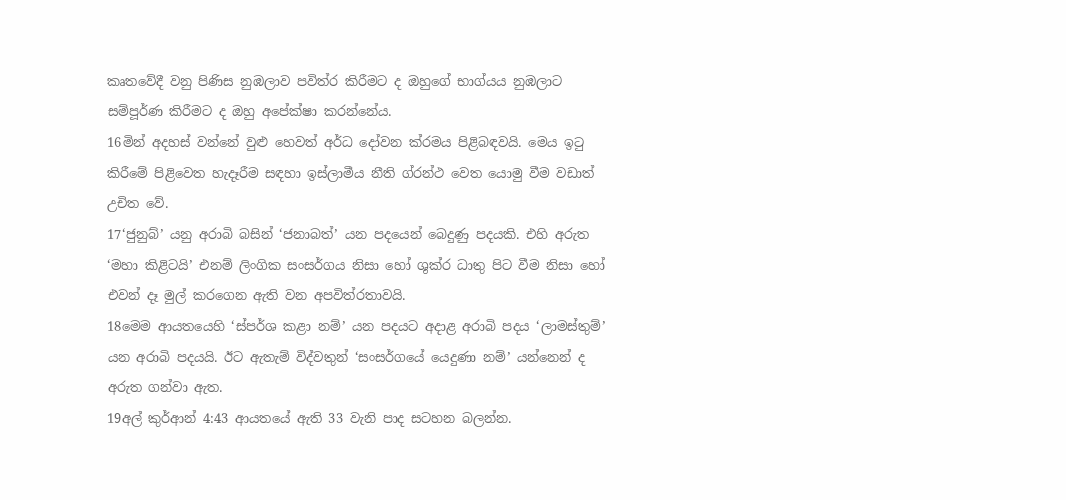කෘතවේදී වනු පිණිස නුඹලාව පවිත්ර කිරීමට ද ඔහුගේ භාග්යය නුඹලාට සම්පූර්ණ කිරීමට ද ඔහු අපේක්ෂා කරන්නේය.
16මින් අදහස් වන්නේ වුළු හෙවත් අර්ධ දෝවන ක්රමය පිළිබඳවයි. මෙය ඉටු කිරීමේ පිළිවෙත හැදෑරීම සඳහා ඉස්ලාමීය නීති ග්රන්ථ වෙත යොමු වීම වඩාත් උචිත වේ.
17‘ජුනුබ්’ යනු අරාබි බසින් ‘ජනාබත්’ යන පදයෙන් බෙදුණු පදයකි. එහි අරුත ‘මහා කිළිටයි’ එනම් ලිංගික සංසර්ගය නිසා හෝ ශුක්ර ධාතු පිට වීම නිසා හෝ එවන් දෑ මුල් කරගෙන ඇති වන අපවිත්රතාවයි.
18මෙම ආයතයෙහි ‘ස්පර්ශ කළා නම්’ යන පදයට අදාළ අරාබි පදය ‘ලාමස්තුම්’ යන අරාබි පදයයි. ඊට ඇතැම් විද්වතුන් ‘සංසර්ගයේ යෙදුණා නම්’ යන්නෙන් ද අරුත ගන්වා ඇත.
19අල් කුර්ආන් 4:43 ආයතයේ ඇති 33 වැනි පාද සටහන බලන්න.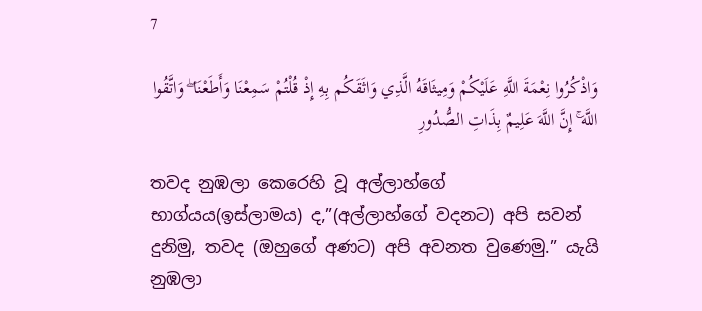7

وَاذْكُرُوا نِعْمَةَ اللَّهِ عَلَيْكُمْ وَمِيثَاقَهُ الَّذِي وَاثَقَكُم بِهِ إِذْ قُلْتُمْ سَمِعْنَا وَأَطَعْنَا ۖ وَاتَّقُوا اللَّهَ ۚ إِنَّ اللَّهَ عَلِيمٌ بِذَاتِ الصُّدُورِ

තවද නුඹලා කෙරෙහි වූ අල්ලාහ්ගේ භාග්යය(ඉස්ලාමය) ද,”(අල්ලාහ්ගේ වදනට) අපි සවන් දුනිමු, තවද (ඔහුගේ අණට) අපි අවනත වුණෙමු.” යැයි නුඹලා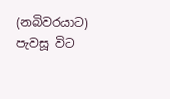(නබිවරයාට) පැවසූ විට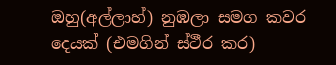ඔහු(අල්ලාහ්) නුඹලා සමග කවර දෙයක් (එමගින් ස්ථීර කර)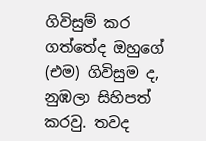ගිවිසුම් කර ගත්තේද ඔහුගේ (එම) ගිවිසුම ද, නුඹලා සිහිපත් කරවු. තවද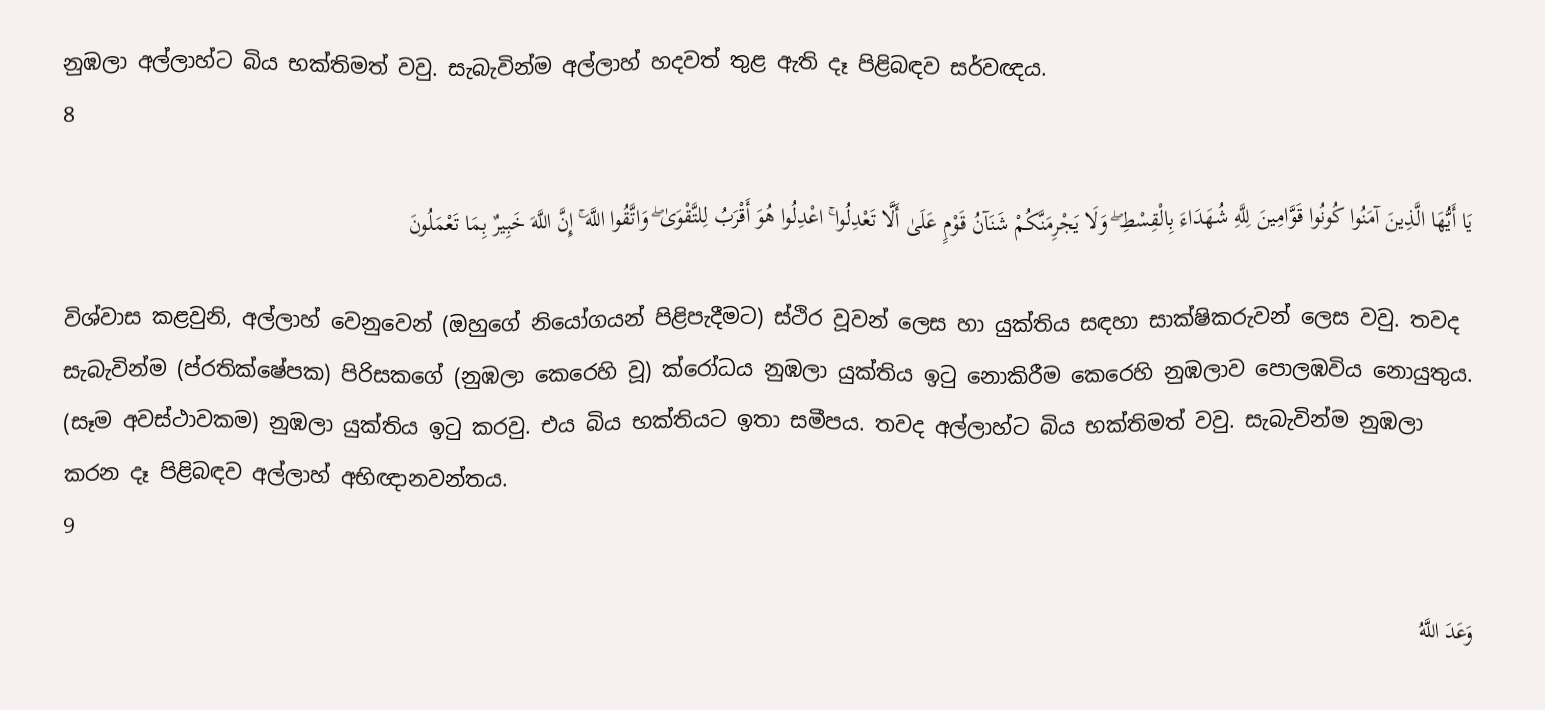නුඹලා අල්ලාහ්ට බිය භක්තිමත් වවු. සැබැවින්ම අල්ලාහ් හදවත් තුළ ඇති දෑ පිළිබඳව සර්වඥය.
8

يَا أَيُّهَا الَّذِينَ آمَنُوا كُونُوا قَوَّامِينَ لِلَّهِ شُهَدَاءَ بِالْقِسْطِ ۖ وَلَا يَجْرِمَنَّكُمْ شَنَآنُ قَوْمٍ عَلَىٰ أَلَّا تَعْدِلُوا ۚ اعْدِلُوا هُوَ أَقْرَبُ لِلتَّقْوَىٰ ۖ وَاتَّقُوا اللَّهَ ۚ إِنَّ اللَّهَ خَبِيرٌ بِمَا تَعْمَلُونَ

විශ්වාස කළවුනි, අල්ලාහ් වෙනුවෙන් (ඔහුගේ නියෝගයන් පිළිපැදීමට) ස්ථිර වූවන් ලෙස හා යුක්තිය සඳහා සාක්ෂිකරුවන් ලෙස වවු. තවද සැබැවින්ම (ප්රතික්ෂේපක) පිරිසකගේ (නුඹලා කෙරෙහි වූ) ක්රෝධය නුඹලා යුක්තිය ඉටු නොකිරීම කෙරෙහි නුඹලාව පොලඹවිය නොයුතුය. (සෑම අවස්ථාවකම) නුඹලා යුක්තිය ඉටු කරවු. එය බිය භක්තියට ඉතා සමීපය. තවද අල්ලාහ්ට බිය භක්තිමත් වවු. සැබැවින්ම නුඹලා කරන දෑ පිළිබඳව අල්ලාහ් අභිඥානවන්තය.
9

وَعَدَ اللَّهُ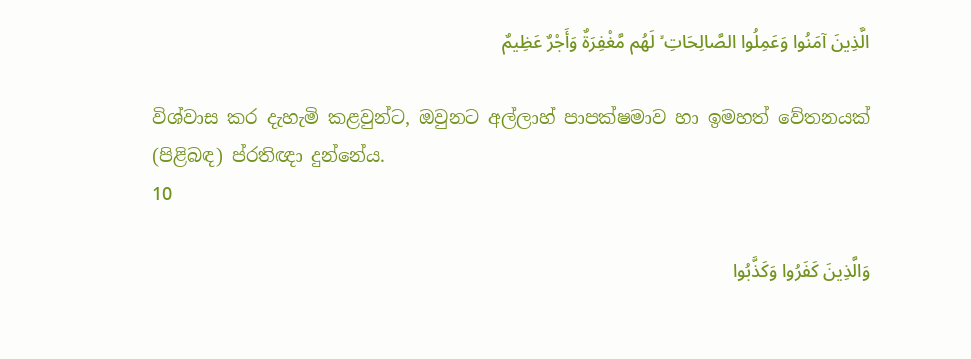الَّذِينَ آمَنُوا وَعَمِلُوا الصَّالِحَاتِ ۙ لَهُم مَّغْفِرَةٌ وَأَجْرٌ عَظِيمٌ

විශ්වාස කර දැහැමි කළවුන්ට, ඔවුනට අල්ලාහ් පාපක්ෂමාව හා ඉමහත් වේතනයක් (පිළිබඳ) ප්රතිඥා දුන්නේය.
10

وَالَّذِينَ كَفَرُوا وَكَذَّبُوا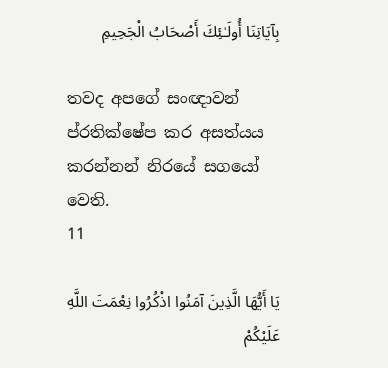بِآيَاتِنَا أُولَـٰئِكَ أَصْحَابُ الْجَحِيمِ

තවද අපගේ සංඥාවන් ප්රතික්ෂේප කර අසත්යය කරන්නන් නිරයේ සගයෝ වෙති.
11

يَا أَيُّهَا الَّذِينَ آمَنُوا اذْكُرُوا نِعْمَتَ اللَّهِ عَلَيْكُمْ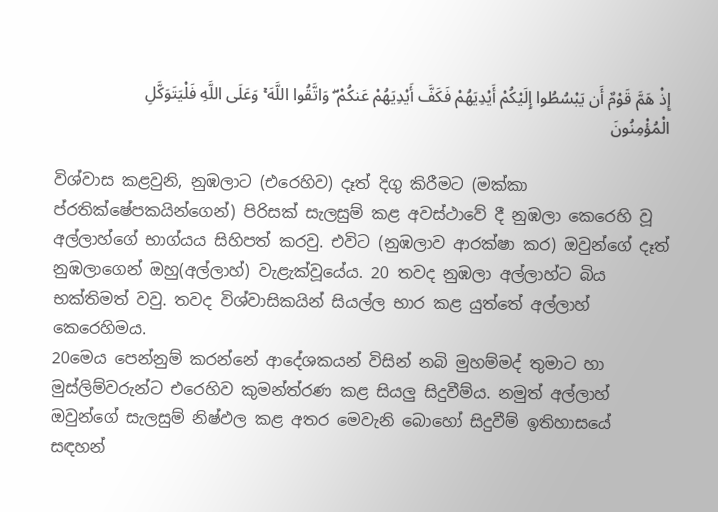إِذْ هَمَّ قَوْمٌ أَن يَبْسُطُوا إِلَيْكُمْ أَيْدِيَهُمْ فَكَفَّ أَيْدِيَهُمْ عَنكُمْ ۖ وَاتَّقُوا اللَّهَ ۚ وَعَلَى اللَّهِ فَلْيَتَوَكَّلِ الْمُؤْمِنُونَ

විශ්වාස කළවුනි, නුඹලාට (එරෙහිව) දෑත් දිගු කිරීමට (මක්කා ප්රතික්ෂේපකයින්ගෙන්) පිරිසක් සැලසුම් කළ අවස්ථාවේ දී නුඹලා කෙරෙහි වූ අල්ලාහ්ගේ භාග්යය සිහිපත් කරවු. එවිට (නුඹලාව ආරක්ෂා කර) ඔවුන්ගේ දෑත් නුඹලාගෙන් ඔහු(අල්ලාහ්) වැළැක්වූයේය. 20 තවද නුඹලා අල්ලාහ්ට බිය භක්තිමත් වවු. තවද විශ්වාසිකයින් සියල්ල භාර කළ යුත්තේ අල්ලාහ් කෙරෙහිමය.
20මෙය පෙන්නුම් කරන්නේ ආදේශකයන් විසින් නබි මුහම්මද් තුමාට හා මුස්ලිම්වරුන්ට එරෙහිව කුමන්ත්රණ කළ සියලු සිදුවීම්ය. නමුත් අල්ලාහ් ඔවුන්ගේ සැලසුම් නිෂ්ඵල කළ අතර මෙවැනි බොහෝ සිදුවීම් ඉතිහාසයේ සඳහන්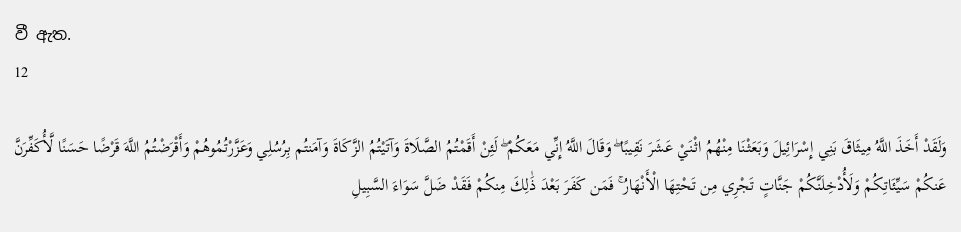වී ඇත.
12

وَلَقَدْ أَخَذَ اللَّهُ مِيثَاقَ بَنِي إِسْرَائِيلَ وَبَعَثْنَا مِنْهُمُ اثْنَيْ عَشَرَ نَقِيبًا ۖ وَقَالَ اللَّهُ إِنِّي مَعَكُمْ ۖ لَئِنْ أَقَمْتُمُ الصَّلَاةَ وَآتَيْتُمُ الزَّكَاةَ وَآمَنتُم بِرُسُلِي وَعَزَّرْتُمُوهُمْ وَأَقْرَضْتُمُ اللَّهَ قَرْضًا حَسَنًا لَّأُكَفِّرَنَّ عَنكُمْ سَيِّئَاتِكُمْ وَلَأُدْخِلَنَّكُمْ جَنَّاتٍ تَجْرِي مِن تَحْتِهَا الْأَنْهَارُ ۚ فَمَن كَفَرَ بَعْدَ ذَٰلِكَ مِنكُمْ فَقَدْ ضَلَّ سَوَاءَ السَّبِيلِ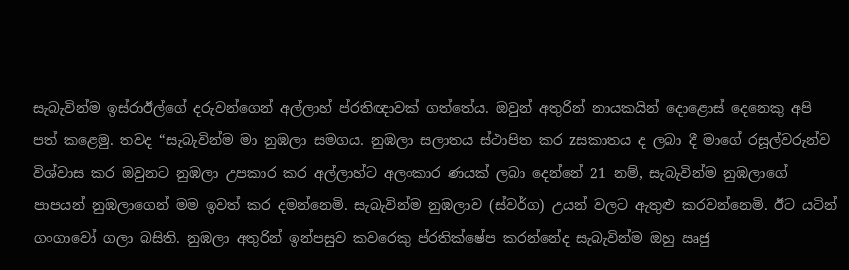සැබැවින්ම ඉස්රාඊල්ගේ දරුවන්ගෙන් අල්ලාහ් ප්රතිඥාවක් ගත්තේය. ඔවුන් අතුරින් නායකයින් දොළොස් දෙනෙකු අපි පත් කළෙමු. තවද “සැබැවින්ම මා නුඹලා සමගය. නුඹලා සලාතය ස්ථාපිත කර zසකාතය ද ලබා දී මාගේ රසූල්වරුන්ව විශ්වාස කර ඔවුනට නුඹලා උපකාර කර අල්ලාහ්ට අලංකාර ණයක් ලබා දෙන්නේ 21 නම්, සැබැවින්ම නුඹලාගේ පාපයන් නුඹලාගෙන් මම ඉවත් කර දමන්නෙමි. සැබැවින්ම නුඹලාව (ස්වර්ග) උයන් වලට ඇතුළු කරවන්නෙමි. ඊට යටින් ගංගාවෝ ගලා බසිති. නුඹලා අතුරින් ඉන්පසුව කවරෙකු ප්රතික්ෂේප කරන්නේද සැබැවින්ම ඔහු ඍජු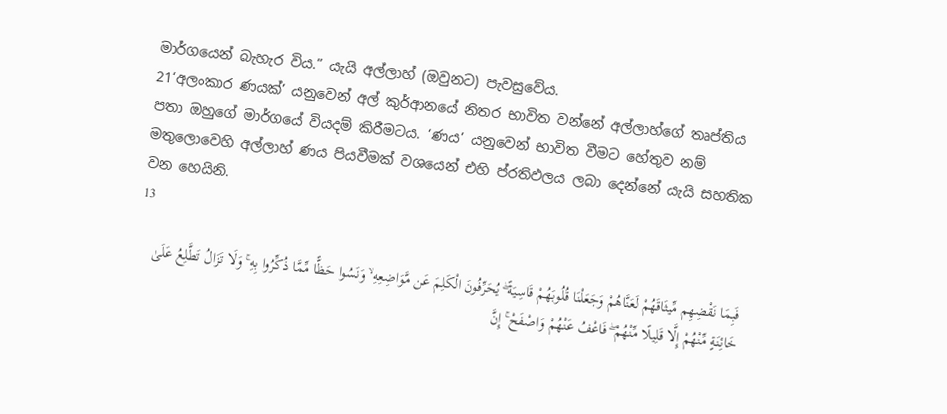මාර්ගයෙන් බැහැර විය.” යැයි අල්ලාහ් (ඔවුනට) පැවසුවේය.
21‘අලංකාර ණයක්’ යනුවෙන් අල් කුර්ආනයේ නිතර භාවිත වන්නේ අල්ලාහ්ගේ තෘප්තිය පතා ඔහුගේ මාර්ගයේ වියදම් කිරීමටය. ‘ණය’ යනුවෙන් භාවිත වීමට හේතුව නම් මතුලොවෙහි අල්ලාහ් ණය පියවීමක් වශයෙන් එහි ප්රතිඵලය ලබා දෙන්නේ යැයි සහතික වන හෙයිනි.
13

فَبِمَا نَقْضِهِم مِّيثَاقَهُمْ لَعَنَّاهُمْ وَجَعَلْنَا قُلُوبَهُمْ قَاسِيَةً ۖ يُحَرِّفُونَ الْكَلِمَ عَن مَّوَاضِعِهِ ۙ وَنَسُوا حَظًّا مِّمَّا ذُكِّرُوا بِهِ ۚ وَلَا تَزَالُ تَطَّلِعُ عَلَىٰ خَائِنَةٍ مِّنْهُمْ إِلَّا قَلِيلًا مِّنْهُمْ ۖ فَاعْفُ عَنْهُمْ وَاصْفَحْ ۚ إِنَّ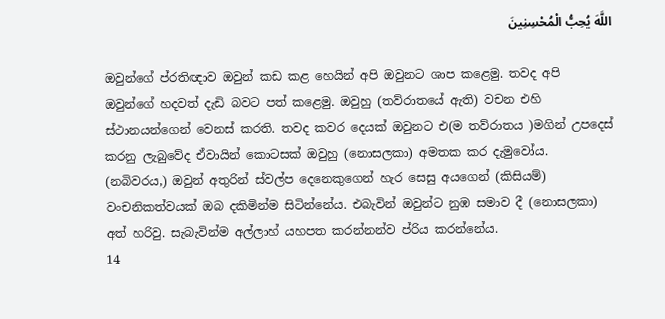اللَّهَ يُحِبُّ الْمُحْسِنِينَ

ඔවුන්ගේ ප්රතිඥාව ඔවුන් කඩ කළ හෙයින් අපි ඔවුනට ශාප කළෙමු. තවද අපි ඔවුන්ගේ හදවත් දැඩි බවට පත් කළෙමු. ඔවුහු (තව්රාතයේ ඇති) වචන එහි ස්ථානයන්ගෙන් වෙනස් කරති. තවද කවර දෙයක් ඔවුනට එ(ම තව්රාතය )මගින් උපදෙස් කරනු ලැබුවේද ඒවායින් කොටසක් ඔවුහු (නොසලකා) අමතක කර දැමුවෝය. (නබිවරය,) ඔවුන් අතුරින් ස්වල්ප දෙනෙකුගෙන් හැර සෙසු අයගෙන් (කිසියම්) වංචනිකත්වයක් ඔබ දකිමින්ම සිටින්නේය. එබැවින් ඔවුන්ට නුඹ සමාව දී (නොසලකා) අත් හරිවු. සැබැවින්ම අල්ලාහ් යහපත කරන්නන්ව ප්රිය කරන්නේය.
14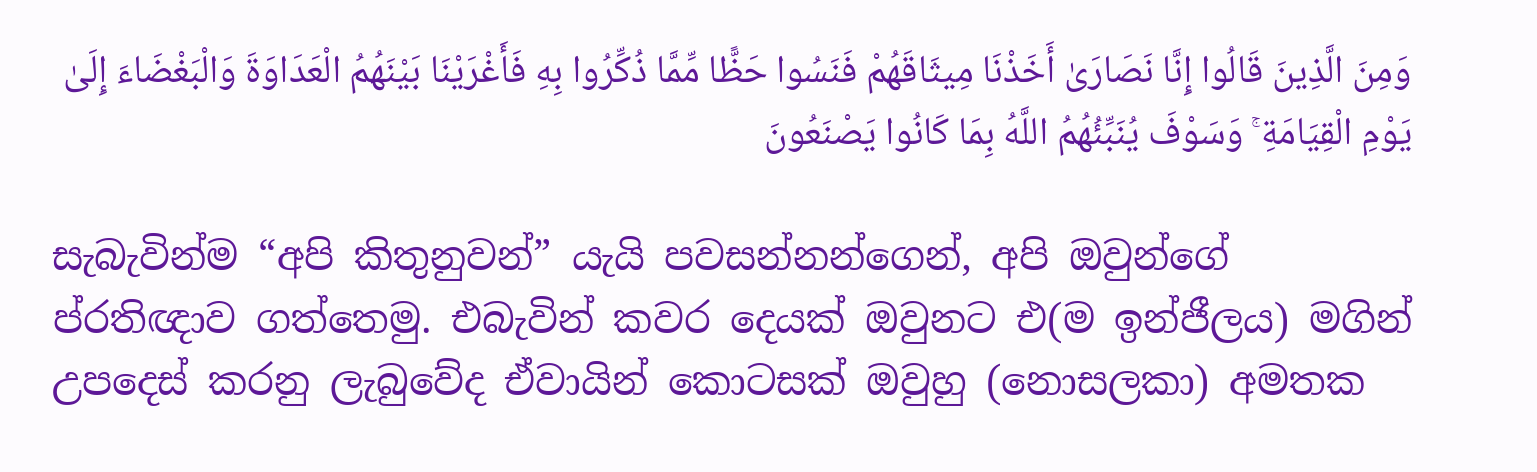وَمِنَ الَّذِينَ قَالُوا إِنَّا نَصَارَىٰ أَخَذْنَا مِيثَاقَهُمْ فَنَسُوا حَظًّا مِّمَّا ذُكِّرُوا بِهِ فَأَغْرَيْنَا بَيْنَهُمُ الْعَدَاوَةَ وَالْبَغْضَاءَ إِلَىٰ يَوْمِ الْقِيَامَةِ ۚ وَسَوْفَ يُنَبِّئُهُمُ اللَّهُ بِمَا كَانُوا يَصْنَعُونَ

සැබැවින්ම “අපි කිතුනුවන්” යැයි පවසන්නන්ගෙන්, අපි ඔවුන්ගේ ප්රතිඥාව ගත්තෙමු. එබැවින් කවර දෙයක් ඔවුනට එ(ම ඉන්ජීලය) මගින් උපදෙස් කරනු ලැබුවේද ඒවායින් කොටසක් ඔවුහු (නොසලකා) අමතක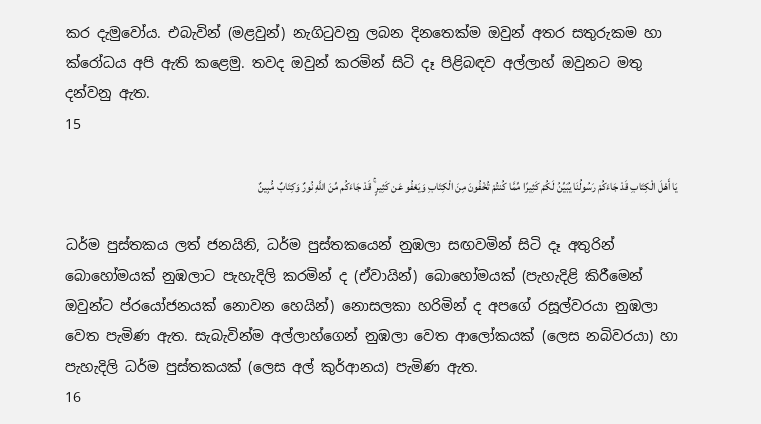කර දැමුවෝය. එබැවින් (මළවුන්) නැගිටුවනු ලබන දිනතෙක්ම ඔවුන් අතර සතුරුකම හා ක්රෝධය අපි ඇති කළෙමු. තවද ඔවුන් කරමින් සිටි දෑ පිළිබඳව අල්ලාහ් ඔවුනට මතු දන්වනු ඇත.
15

يَا أَهْلَ الْكِتَابِ قَدْ جَاءَكُمْ رَسُولُنَا يُبَيِّنُ لَكُمْ كَثِيرًا مِّمَّا كُنتُمْ تُخْفُونَ مِنَ الْكِتَابِ وَيَعْفُو عَن كَثِيرٍ ۚ قَدْ جَاءَكُم مِّنَ اللَّهِ نُورٌ وَكِتَابٌ مُّبِينٌ

ධර්ම පුස්තකය ලත් ජනයිනි, ධර්ම පුස්තකයෙන් නුඹලා සඟවමින් සිටි දෑ අතුරින් බොහෝමයක් නුඹලාට පැහැදිලි කරමින් ද (ඒවායින්) බොහෝමයක් (පැහැදිළි කිරීමෙන් ඔවුන්ට ප්රයෝජනයක් නොවන හෙයින්) නොසලකා හරිමින් ද අපගේ රසූල්වරයා නුඹලා වෙත පැමිණ ඇත. සැබැවින්ම අල්ලාහ්ගෙන් නුඹලා වෙත ආලෝකයක් (ලෙස නබිවරයා) හා පැහැදිලි ධර්ම පුස්තකයක් (ලෙස අල් කුර්ආනය) පැමිණ ඇත.
16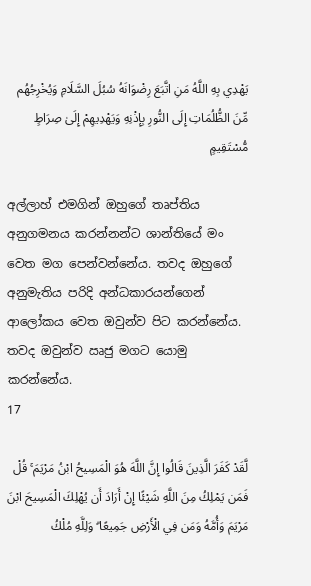يَهْدِي بِهِ اللَّهُ مَنِ اتَّبَعَ رِضْوَانَهُ سُبُلَ السَّلَامِ وَيُخْرِجُهُم مِّنَ الظُّلُمَاتِ إِلَى النُّورِ بِإِذْنِهِ وَيَهْدِيهِمْ إِلَىٰ صِرَاطٍ مُّسْتَقِيمٍ

අල්ලාහ් එමගින් ඔහුගේ තෘප්තිය අනුගමනය කරන්නන්ට ශාන්තියේ මං වෙත මග පෙන්වන්නේය. තවද ඔහුගේ අනුමැතිය පරිදි අන්ධකාරයන්ගෙන් ආලෝකය වෙත ඔවුන්ව පිට කරන්නේය. තවද ඔවුන්ව ඍජු මගට යොමු කරන්නේය.
17

لَّقَدْ كَفَرَ الَّذِينَ قَالُوا إِنَّ اللَّهَ هُوَ الْمَسِيحُ ابْنُ مَرْيَمَ ۚ قُلْ فَمَن يَمْلِكُ مِنَ اللَّهِ شَيْئًا إِنْ أَرَادَ أَن يُهْلِكَ الْمَسِيحَ ابْنَ مَرْيَمَ وَأُمَّهُ وَمَن فِي الْأَرْضِ جَمِيعًا ۗ وَلِلَّهِ مُلْكُ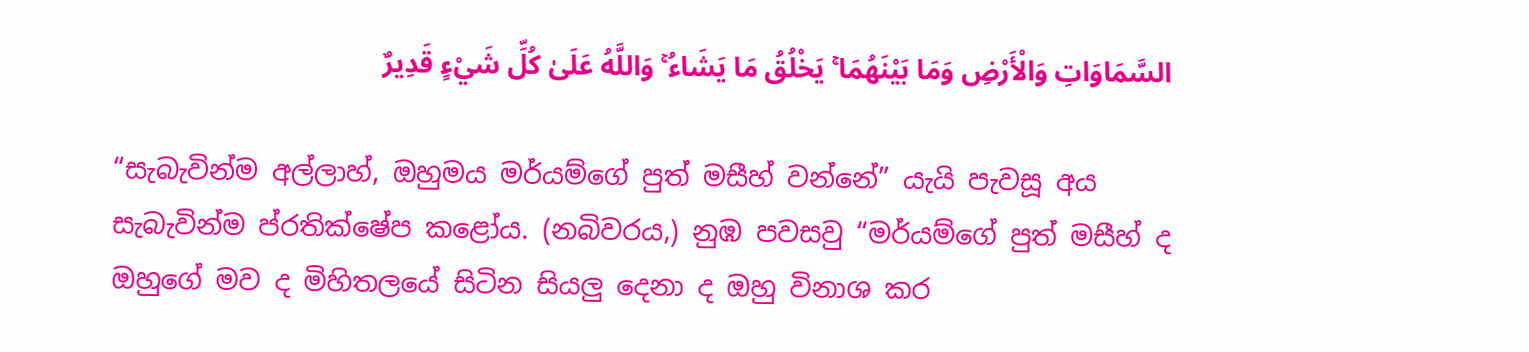السَّمَاوَاتِ وَالْأَرْضِ وَمَا بَيْنَهُمَا ۚ يَخْلُقُ مَا يَشَاءُ ۚ وَاللَّهُ عَلَىٰ كُلِّ شَيْءٍ قَدِيرٌ

“සැබැවින්ම අල්ලාහ්, ඔහුමය මර්යම්ගේ පුත් මසීහ් වන්නේ” යැයි පැවසූ අය සැබැවින්ම ප්රතික්ෂේප කළෝය. (නබිවරය,) නුඹ පවසවු “මර්යම්ගේ පුත් මසීහ් ද ඔහුගේ මව ද මිහිතලයේ සිටින සියලු දෙනා ද ඔහු විනාශ කර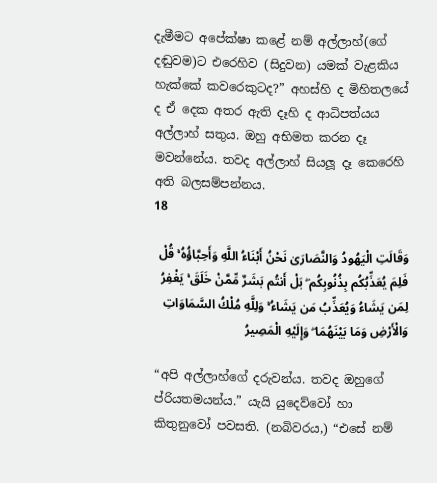දැමීමට අපේක්ෂා කළේ නම් අල්ලාහ්(ගේ දඬුවම)ට එරෙහිව (සිදුවන) යමක් වැළකිය හැක්කේ කවරෙකුටද?” අහස්හි ද මිහිතලයේ ද ඒ දෙක අතර ඇති දෑහි ද ආධිපත්යය අල්ලාහ් සතුය. ඔහු අභිමත කරන දෑ මවන්නේය. තවද අල්ලාහ් සියලූ දෑ කෙරෙහි අති බලසම්පන්නය.
18

وَقَالَتِ الْيَهُودُ وَالنَّصَارَىٰ نَحْنُ أَبْنَاءُ اللَّهِ وَأَحِبَّاؤُهُ ۚ قُلْ فَلِمَ يُعَذِّبُكُم بِذُنُوبِكُم ۖ بَلْ أَنتُم بَشَرٌ مِّمَّنْ خَلَقَ ۚ يَغْفِرُ لِمَن يَشَاءُ وَيُعَذِّبُ مَن يَشَاءُ ۚ وَلِلَّهِ مُلْكُ السَّمَاوَاتِ وَالْأَرْضِ وَمَا بَيْنَهُمَا ۖ وَإِلَيْهِ الْمَصِيرُ

“අපි අල්ලාහ්ගේ දරුවන්ය. තවද ඔහුගේ ප්රියතමයන්ය.” යැයි යුදෙව්වෝ හා කිතුනුවෝ පවසති. (නබිවරය,) “එසේ නම්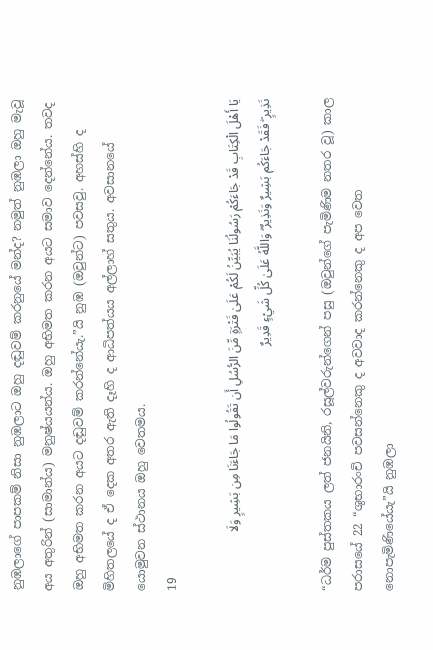නුඹලාගේ පාපකම් නිසා නුඹලාට ඔහු දඬුවම් කරනුයේ මන්ද? නමුත් නුඹලා ඔහු මැවූ අය අතුරින් (සාමාන්ය) මනුෂ්යයන්ය. ඔහු අභිමත කරන අයට සමාව දෙන්නේය. තවද ඔහු අභිමත කරන අයට දඬුවම් කරන්නේයැ.”යි නුඹ (ඔවුන්ට) පවසවු. අහස්හි ද මිහිතලයේ ද ඒ දෙක අතර ඇති දෑහි ද ආධිපත්යය අල්ලාහ් සතුය. අවසානයේ යොමුවන ස්ථානය ඔහු වෙතමය.
19

يَا أَهْلَ الْكِتَابِ قَدْ جَاءَكُمْ رَسُولُنَا يُبَيِّنُ لَكُمْ عَلَىٰ فَتْرَةٍ مِّنَ الرُّسُلِ أَن تَقُولُوا مَا جَاءَنَا مِن بَشِيرٍ وَلَا نَذِيرٍ ۖ فَقَدْ جَاءَكُم بَشِيرٌ وَنَذِيرٌ ۗ وَاللَّهُ عَلَىٰ كُلِّ شَيْءٍ قَدِيرٌ

“ධර්ම පුස්තකය ලත් ජනයිනි, රසූල්වරුන්ගෙන් පසු (ඔවුන්ගේ පැමිණිම නතර වූ) කාල පරාසයේ 22 “ශුභාරංචි පවසන්නෙකු ද අවවාද කරන්නෙකු ද අප වෙත නොපැමිණියේයැ”යි නුඹලා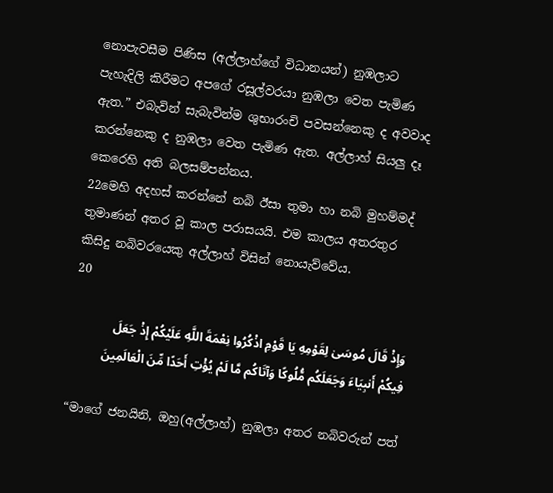නොපැවසීම පිණිස (අල්ලාහ්ගේ විධානයන්) නුඹලාට පැහැදිලි කිරීමට අපගේ රසූල්වරයා නුඹලා වෙත පැමිණ ඇත.” එබැවින් සැබැවින්ම ශුභාරංචි පවසන්නෙකු ද අවවාද කරන්නෙකු ද නුඹලා වෙත පැමිණ ඇත. අල්ලාහ් සියලු දෑ කෙරෙහි අති බලසම්පන්නය.
22මෙහි අදහස් කරන්නේ නබි ඊසා තුමා හා නබි මුහම්මද් තුමාණන් අතර වූ කාල පරාසයයි. එම කාලය අතරතුර කිසිදු නබිවරයෙකු අල්ලාහ් විසින් නොයැව්වේය.
20

وَإِذْ قَالَ مُوسَىٰ لِقَوْمِهِ يَا قَوْمِ اذْكُرُوا نِعْمَةَ اللَّهِ عَلَيْكُمْ إِذْ جَعَلَ فِيكُمْ أَنبِيَاءَ وَجَعَلَكُم مُّلُوكًا وَآتَاكُم مَّا لَمْ يُؤْتِ أَحَدًا مِّنَ الْعَالَمِينَ

“මාගේ ජනයිනි, ඔහු(අල්ලාහ්) නුඹලා අතර නබිවරුන් පත්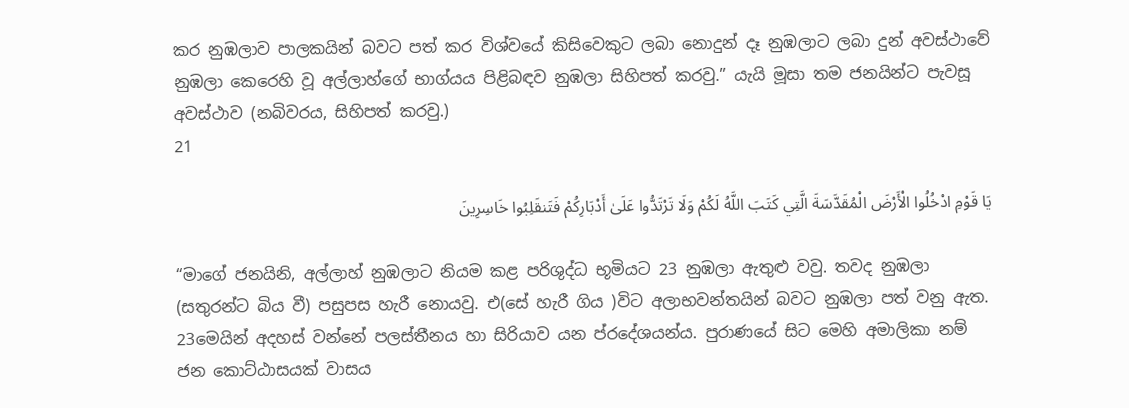කර නුඹලාව පාලකයින් බවට පත් කර විශ්වයේ කිසිවෙකුට ලබා නොදුන් දෑ නුඹලාට ලබා දුන් අවස්ථාවේ නුඹලා කෙරෙහි වූ අල්ලාහ්ගේ භාග්යය පිළිබඳව නුඹලා සිහිපත් කරවු.” යැයි මූසා තම ජනයින්ට පැවසූ අවස්ථාව (නබිවරය, සිහිපත් කරවු.)
21

يَا قَوْمِ ادْخُلُوا الْأَرْضَ الْمُقَدَّسَةَ الَّتِي كَتَبَ اللَّهُ لَكُمْ وَلَا تَرْتَدُّوا عَلَىٰ أَدْبَارِكُمْ فَتَنقَلِبُوا خَاسِرِينَ

“මාගේ ජනයිනි, අල්ලාහ් නුඹලාට නියම කළ පරිශුද්ධ භූමියට 23 නුඹලා ඇතුළු වවු. තවද නුඹලා (සතුරන්ට බිය වී) පසුපස හැරී නොයවු. එ(සේ හැරී ගිය )විට අලාභවන්තයින් බවට නුඹලා පත් වනු ඇත.
23මෙයින් අදහස් වන්නේ පලස්තීනය හා සිරියාව යන ප්රදේශයන්ය. පුරාණයේ සිට මෙහි අමාලිකා නම් ජන කොට්ඨාසයක් වාසය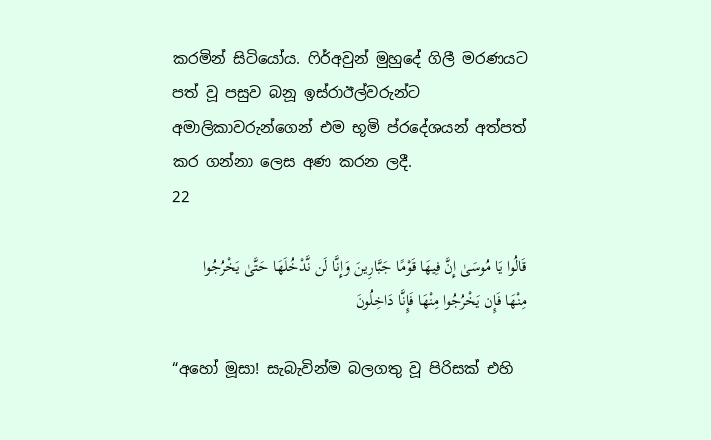කරමින් සිටියෝය. ෆිර්අවුන් මුහුදේ ගිලී මරණයට පත් වූ පසුව බනූ ඉස්රාඊල්වරුන්ට අමාලිකාවරුන්ගෙන් එම භූමි ප්රදේශයන් අත්පත් කර ගන්නා ලෙස අණ කරන ලදී.
22

قَالُوا يَا مُوسَىٰ إِنَّ فِيهَا قَوْمًا جَبَّارِينَ وَإِنَّا لَن نَّدْخُلَهَا حَتَّىٰ يَخْرُجُوا مِنْهَا فَإِن يَخْرُجُوا مِنْهَا فَإِنَّا دَاخِلُونَ

“අහෝ මූසා! සැබැවින්ම බලගතු වූ පිරිසක් එහි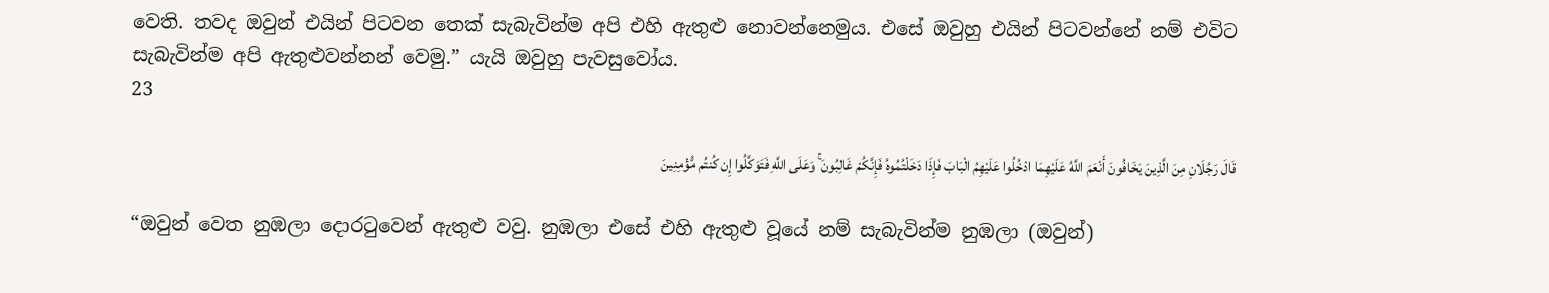වෙති. තවද ඔවුන් එයින් පිටවන තෙක් සැබැවින්ම අපි එහි ඇතුළු නොවන්නෙමුය. එසේ ඔවුහු එයින් පිටවන්නේ නම් එවිට සැබැවින්ම අපි ඇතුළුවන්නන් වෙමු.” යැයි ඔවුහු පැවසුවෝය.
23

قَالَ رَجُلَانِ مِنَ الَّذِينَ يَخَافُونَ أَنْعَمَ اللَّهُ عَلَيْهِمَا ادْخُلُوا عَلَيْهِمُ الْبَابَ فَإِذَا دَخَلْتُمُوهُ فَإِنَّكُمْ غَالِبُونَ ۚ وَعَلَى اللَّهِ فَتَوَكَّلُوا إِن كُنتُم مُّؤْمِنِينَ

“ඔවුන් වෙත නුඹලා දොරටුවෙන් ඇතුළු වවු. නුඹලා එසේ එහි ඇතුළු වූයේ නම් සැබැවින්ම නුඹලා (ඔවුන්)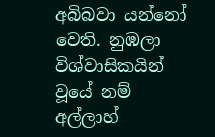අබිබවා යන්නෝ වෙති. නුඹලා විශ්වාසිකයින් වූයේ නම් අල්ලාහ්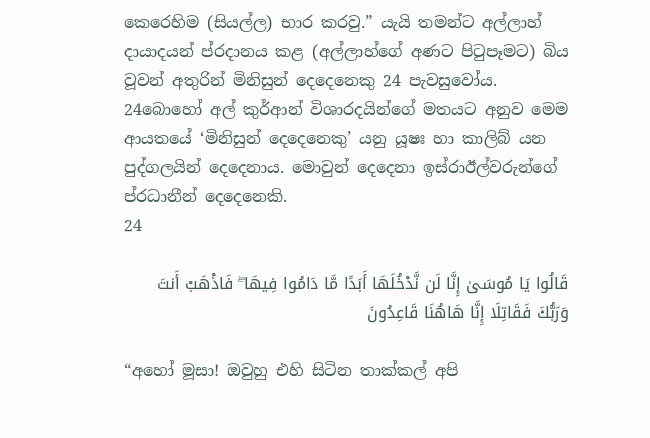කෙරෙහිම (සියල්ල) භාර කරවු.” යැයි තමන්ට අල්ලාහ් දායාදයන් ප්රදානය කළ (අල්ලාහ්ගේ අණට පිටුපෑමට) බිය වූවන් අතුරින් මිනිසුන් දෙදෙනෙකු 24 පැවසුවෝය.
24බොහෝ අල් කුර්ආන් විශාරදයින්ගේ මතයට අනුව මෙම ආයතයේ ‘මිනිසුන් දෙදෙනෙකු’ යනු යූෂඃ හා කාලිබ් යන පුද්ගලයින් දෙදෙනාය. මොවුන් දෙදෙනා ඉස්රාඊල්වරුන්ගේ ප්රධානීන් දෙදෙනෙකි.
24

قَالُوا يَا مُوسَىٰ إِنَّا لَن نَّدْخُلَهَا أَبَدًا مَّا دَامُوا فِيهَا ۖ فَاذْهَبْ أَنتَ وَرَبُّكَ فَقَاتِلَا إِنَّا هَاهُنَا قَاعِدُونَ

“අහෝ මූසා! ඔවුහු එහි සිටින තාක්කල් අපි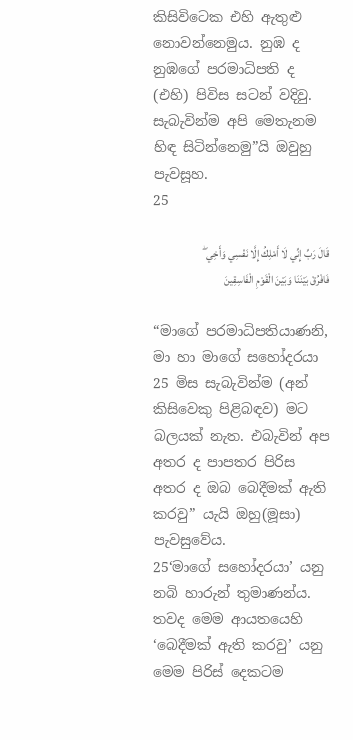කිසිවිටෙක එහි ඇතුළු නොවන්නෙමුය. නුඹ ද නුඹගේ පරමාධිපති ද (එහි) පිවිස සටන් වදිවු. සැබැවින්ම අපි මෙතැනම හිඳ සිටින්නෙමු”යි ඔවුහු පැවසූහ.
25

قَالَ رَبِّ إِنِّي لَا أَمْلِكُ إِلَّا نَفْسِي وَأَخِي ۖ فَافْرُقْ بَيْنَنَا وَبَيْنَ الْقَوْمِ الْفَاسِقِينَ

“මාගේ පරමාධිපතියාණනි, මා හා මාගේ සහෝදරයා 25 මිස සැබැවින්ම (අන් කිසිවෙකු පිළිබඳව) මට බලයක් නැත. එබැවින් අප අතර ද පාපතර පිරිස අතර ද ඔබ බෙදීමක් ඇති කරවු” යැයි ඔහු(මූසා) පැවසුවේය.
25‘මාගේ සහෝදරයා’ යනු නබි හාරුන් තුමාණන්ය. තවද මෙම ආයතයෙහි ‘බෙදීමක් ඇති කරවු’ යනු මෙම පිරිස් දෙකටම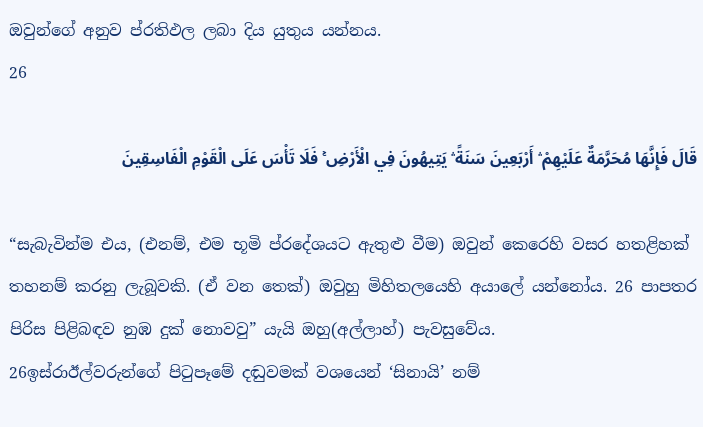ඔවුන්ගේ අනුව ප්රතිඵල ලබා දිය යුතුය යන්නය.
26

قَالَ فَإِنَّهَا مُحَرَّمَةٌ عَلَيْهِمْ ۛ أَرْبَعِينَ سَنَةً ۛ يَتِيهُونَ فِي الْأَرْضِ ۚ فَلَا تَأْسَ عَلَى الْقَوْمِ الْفَاسِقِينَ

“සැබැවින්ම එය, (එනම්, එම භූමි ප්රදේශයට ඇතුළු වීම) ඔවුන් කෙරෙහි වසර හතළිහක් තහනම් කරනු ලැබූවකි. (ඒ වන තෙක්) ඔවුහු මිහිතලයෙහි අයාලේ යන්නෝය. 26 පාපතර පිරිස පිළිබඳව නුඹ දුක් නොවවු” යැයි ඔහු(අල්ලාහ්) පැවසුවේය.
26ඉස්රාඊල්වරුන්ගේ පිටුපෑමේ දඬුවමක් වශයෙන් ‘සිනායි’ නම්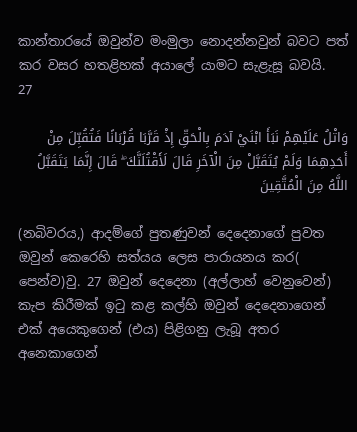කාන්තාරයේ ඔවුන්ව මංමුලා නොදන්නවුන් බවට පත් කර වසර හතළිහක් අයාලේ යාමට සැළැසූ බවයි.
27

وَاتْلُ عَلَيْهِمْ نَبَأَ ابْنَيْ آدَمَ بِالْحَقِّ إِذْ قَرَّبَا قُرْبَانًا فَتُقُبِّلَ مِنْ أَحَدِهِمَا وَلَمْ يُتَقَبَّلْ مِنَ الْآخَرِ قَالَ لَأَقْتُلَنَّكَ ۖ قَالَ إِنَّمَا يَتَقَبَّلُ اللَّهُ مِنَ الْمُتَّقِينَ

(නබිවරය,) ආදම්ගේ පුතණුවන් දෙදෙනාගේ පුවත ඔවුන් කෙරෙහි සත්යය ලෙස පාරායනය කර( පෙන්ව)වු. 27 ඔවුන් දෙදෙනා (අල්ලාහ් වෙනුවෙන්) කැප කිරීමක් ඉටු කළ කල්හි ඔවුන් දෙදෙනාගෙන් එක් අයෙකුගෙන් (එය) පිළිගනු ලැබූ අතර අනෙකාගෙන්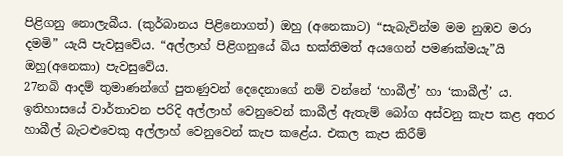පිළිගනු නොලැබීය. (කුර්බානය පිළිනොගත්) ඔහු (අනෙකාට) “සැබැවින්ම මම නුඹව මරා දමමි” යැයි පැවසුවේය. “අල්ලාහ් පිළිගනුයේ බිය භක්තිමත් අයගෙන් පමණක්මයැ”යි ඔහු(අනෙකා) පැවසුවේය.
27නබි ආදම් තුමාණන්ගේ පුතණුවන් දෙදෙනාගේ නම් වන්නේ ‘හාබීල්’ හා ‘කාබීල්’ ය. ඉතිහාසයේ වාර්තාවන පරිදි අල්ලාහ් වෙනුවෙන් කාබීල් ඇතැම් බෝග අස්වනු කැප කළ අතර හාබීල් බැටළුවෙකු අල්ලාහ් වෙනුවෙන් කැප කළේය. එකල කැප කිරීම්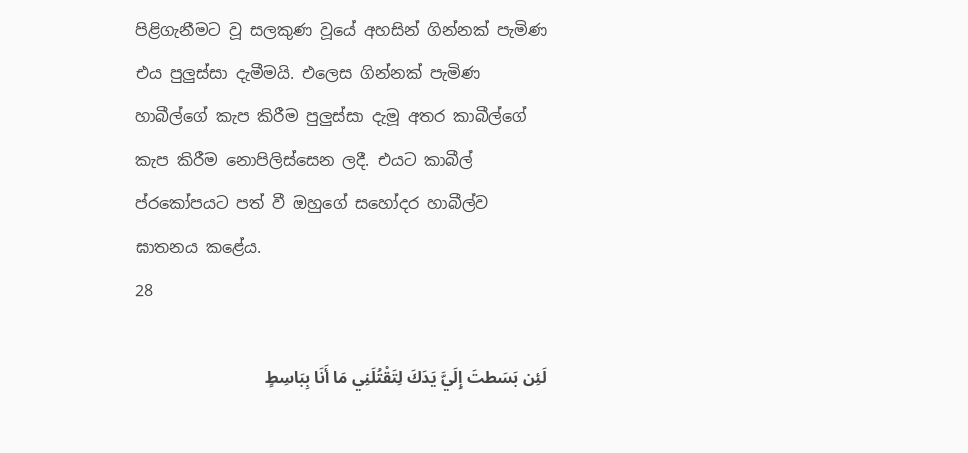පිළිගැනීමට වූ සලකුණ වූයේ අහසින් ගින්නක් පැමිණ එය පුලුස්සා දැමීමයි. එලෙස ගින්නක් පැමිණ හාබීල්ගේ කැප කිරීම පුලුස්සා දැමූ අතර කාබීල්ගේ කැප කිරීම නොපිලිස්සෙන ලදී. එයට කාබීල් ප්රකෝපයට පත් වී ඔහුගේ සහෝදර හාබීල්ව ඝාතනය කළේය.
28

لَئِن بَسَطتَ إِلَيَّ يَدَكَ لِتَقْتُلَنِي مَا أَنَا بِبَاسِطٍ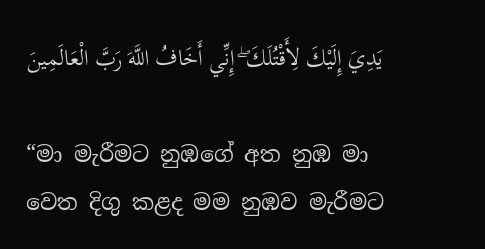يَدِيَ إِلَيْكَ لِأَقْتُلَكَ ۖ إِنِّي أَخَافُ اللَّهَ رَبَّ الْعَالَمِينَ

“මා මැරීමට නුඹගේ අත නුඹ මා වෙත දිගු කළද මම නුඹව මැරීමට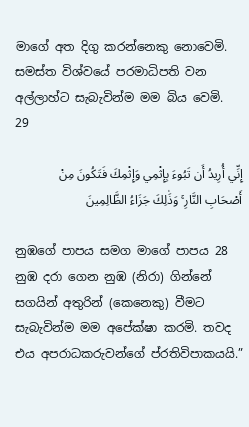මාගේ අත දිගු කරන්නෙකු නොවෙමි. සමස්ත විශ්වයේ පරමාධිපති වන අල්ලාහ්ට සැබැවින්ම මම බිය වෙමි.
29

إِنِّي أُرِيدُ أَن تَبُوءَ بِإِثْمِي وَإِثْمِكَ فَتَكُونَ مِنْ أَصْحَابِ النَّارِ ۚ وَذَٰلِكَ جَزَاءُ الظَّالِمِينَ

නුඹගේ පාපය සමග මාගේ පාපය 28 නුඹ දරා ගෙන නුඹ (නිරා) ගින්නේ සගයින් අතුරින් (කෙනෙකු) වීමට සැබැවින්ම මම අපේක්ෂා කරමි. තවද එය අපරාධකරුවන්ගේ ප්රතිවිපාකයයි.”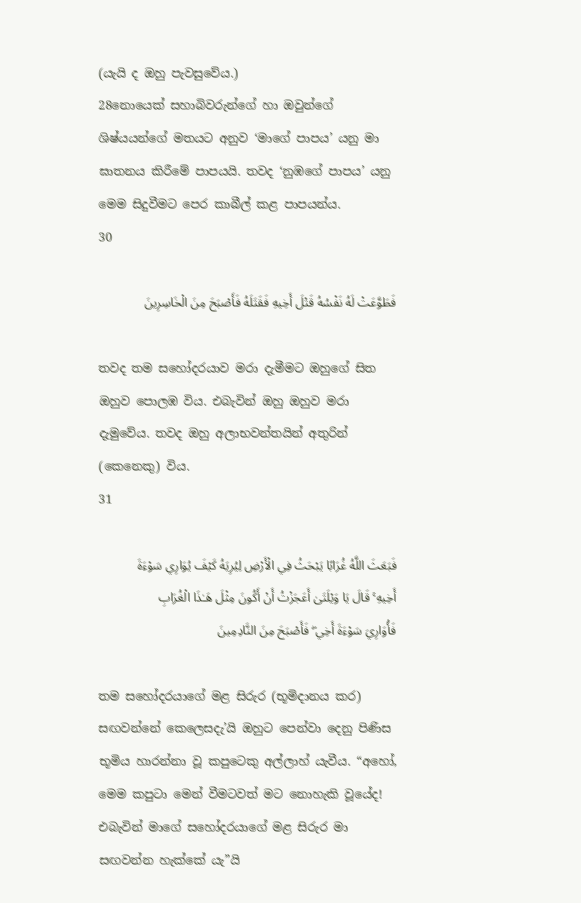(යැයි ද ඔහු පැවසුවේය.)
28නොයෙක් සහාබිවරුන්ගේ හා ඔවුන්ගේ ශිෂ්යයන්ගේ මතයට අනුව ‘මාගේ පාපය’ යනු මා ඝාතනය කිරීමේ පාපයයි. තවද ‘නුඹගේ පාපය’ යනු මෙම සිදුවීමට පෙර කාබීල් කළ පාපයන්ය.
30

فَطَوَّعَتْ لَهُ نَفْسُهُ قَتْلَ أَخِيهِ فَقَتَلَهُ فَأَصْبَحَ مِنَ الْخَاسِرِينَ

තවද තම සහෝදරයාව මරා දැමීමට ඔහුගේ සිත ඔහුව පොලඹ විය. එබැවින් ඔහු ඔහුව මරා දැමුවේය. තවද ඔහු අලාභවන්තයින් අතුරින් (කෙනෙකු) විය.
31

فَبَعَثَ اللَّهُ غُرَابًا يَبْحَثُ فِي الْأَرْضِ لِيُرِيَهُ كَيْفَ يُوَارِي سَوْءَةَ أَخِيهِ ۚ قَالَ يَا وَيْلَتَىٰ أَعَجَزْتُ أَنْ أَكُونَ مِثْلَ هَـٰذَا الْغُرَابِ فَأُوَارِيَ سَوْءَةَ أَخِي ۖ فَأَصْبَحَ مِنَ النَّادِمِينَ

තම සහෝදරයාගේ මළ සිරුර (භූමිදානය කර) සඟවන්නේ කෙලෙසදැ’යි ඔහුට පෙන්වා දෙනු පිණිස භූමිය හාරන්නා වූ කපුටෙකු අල්ලාහ් යැවීය. “අහෝ, මෙම කපුටා මෙන් වීමටවත් මට නොහැකි වූයේද! එබැවින් මාගේ සහෝදරයාගේ මළ සිරුර මා සඟවන්න හැක්කේ යැ”යි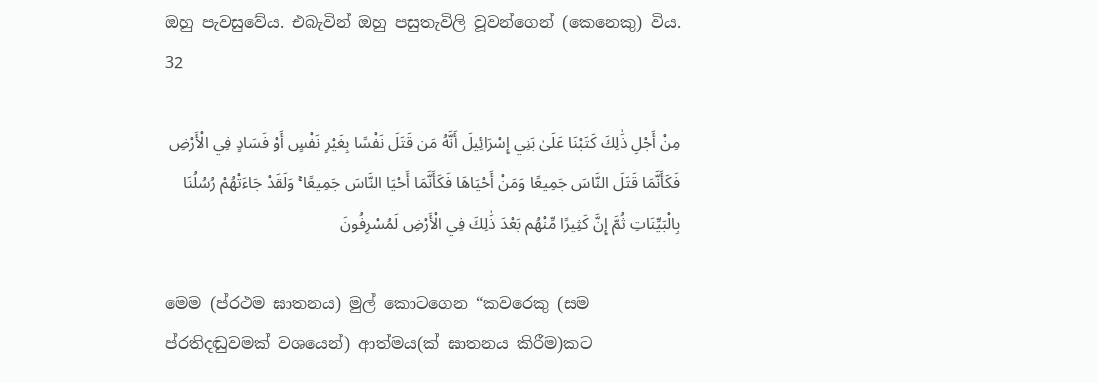ඔහු පැවසුවේය. එබැවින් ඔහු පසුතැවිලි වූවන්ගෙන් (කෙනෙකු) විය.
32

مِنْ أَجْلِ ذَٰلِكَ كَتَبْنَا عَلَىٰ بَنِي إِسْرَائِيلَ أَنَّهُ مَن قَتَلَ نَفْسًا بِغَيْرِ نَفْسٍ أَوْ فَسَادٍ فِي الْأَرْضِ فَكَأَنَّمَا قَتَلَ النَّاسَ جَمِيعًا وَمَنْ أَحْيَاهَا فَكَأَنَّمَا أَحْيَا النَّاسَ جَمِيعًا ۚ وَلَقَدْ جَاءَتْهُمْ رُسُلُنَا بِالْبَيِّنَاتِ ثُمَّ إِنَّ كَثِيرًا مِّنْهُم بَعْدَ ذَٰلِكَ فِي الْأَرْضِ لَمُسْرِفُونَ

මෙම (ප්රථම ඝාතනය) මුල් කොටගෙන “කවරෙකු (සම ප්රතිදඬුවමක් වශයෙන්) ආත්මය(ක් ඝාතනය කිරීම)කට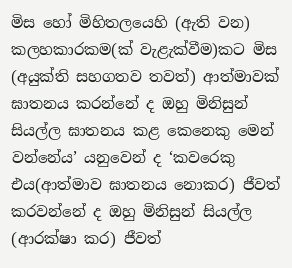මිස හෝ මිහිතලයෙහි (ඇති වන) කලහකාරකම(ක් වැළැක්වීම)කට මිස (අයුක්ති සහගතව තවත්) ආත්මාවක් ඝාතනය කරන්නේ ද ඔහු මිනිසුන් සියල්ල ඝාතනය කළ කෙනෙකු මෙන් වන්නේය’ යනුවෙන් ද ‘කවරෙකු එය(ආත්මාව ඝාතනය නොකර) ජීවත් කරවන්නේ ද ඔහු මිනිසුන් සියල්ල (ආරක්ෂා කර) ජීවත්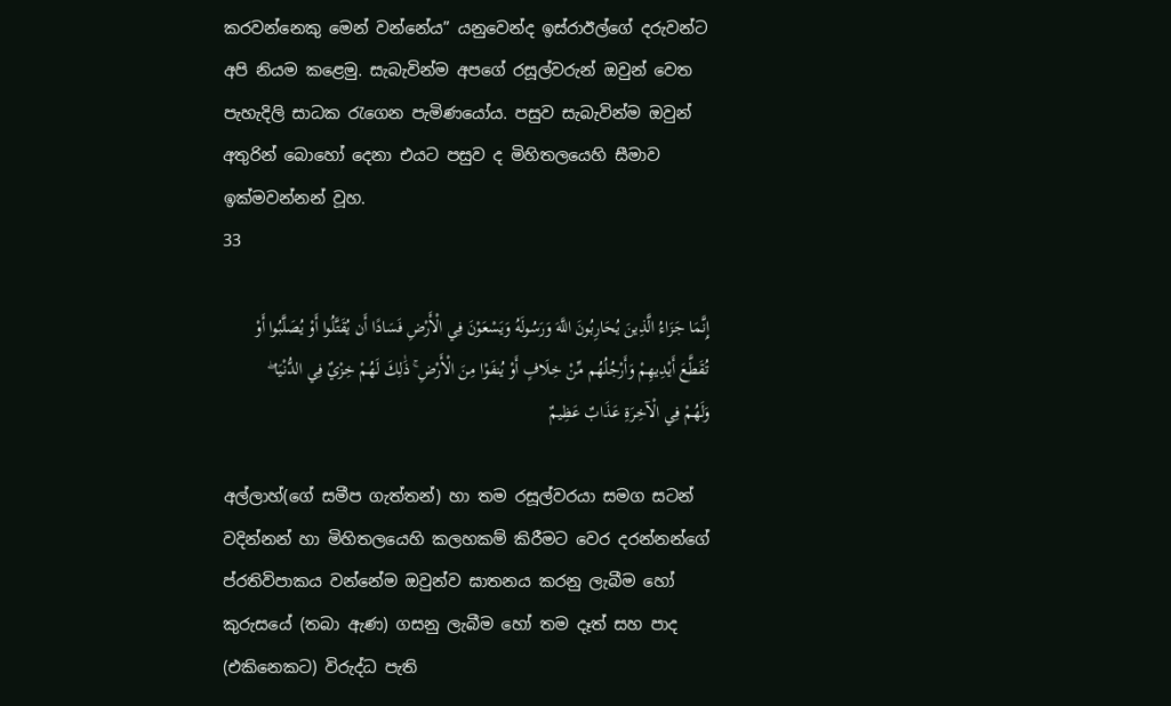කරවන්නෙකු මෙන් වන්නේය” යනුවෙන්ද ඉස්රාඊල්ගේ දරුවන්ට අපි නියම කළෙමු. සැබැවින්ම අපගේ රසූල්වරුන් ඔවුන් වෙත පැහැදිලි සාධක රැගෙන පැමිණයෝය. පසුව සැබැවින්ම ඔවුන් අතුරින් බොහෝ දෙනා එයට පසුව ද මිහිතලයෙහි සීමාව ඉක්මවන්නන් වූහ.
33

إِنَّمَا جَزَاءُ الَّذِينَ يُحَارِبُونَ اللَّهَ وَرَسُولَهُ وَيَسْعَوْنَ فِي الْأَرْضِ فَسَادًا أَن يُقَتَّلُوا أَوْ يُصَلَّبُوا أَوْ تُقَطَّعَ أَيْدِيهِمْ وَأَرْجُلُهُم مِّنْ خِلَافٍ أَوْ يُنفَوْا مِنَ الْأَرْضِ ۚ ذَٰلِكَ لَهُمْ خِزْيٌ فِي الدُّنْيَا ۖ وَلَهُمْ فِي الْآخِرَةِ عَذَابٌ عَظِيمٌ

අල්ලාහ්(ගේ සමීප ගැත්තන්) හා තම රසූල්වරයා සමග සටන් වදින්නන් හා මිහිතලයෙහි කලහකම් කිරීමට වෙර දරන්නන්ගේ ප්රතිවිපාකය වන්නේම ඔවුන්ව ඝාතනය කරනු ලැබීම හෝ කුරුසයේ (තබා ඇණ) ගසනු ලැබීම හෝ තම දෑත් සහ පාද (එකිනෙකට) විරුද්ධ පැති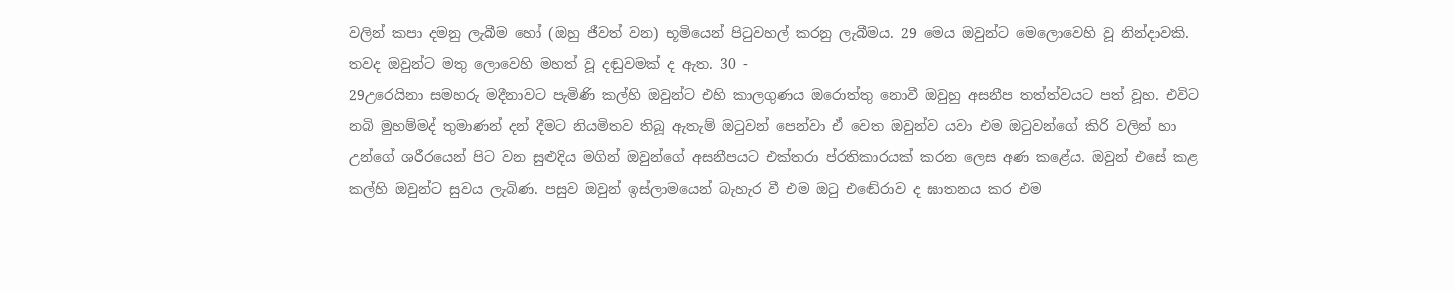වලින් කපා දමනු ලැබීම හෝ (ඔහු ජීවත් වන) භූමියෙන් පිටුවහල් කරනු ලැබීමය. 29 මෙය ඔවුන්ට මෙලොවෙහි වූ නින්දාවකි. තවද ඔවුන්ට මතු ලොවෙහි මහත් වූ දඬුවමක් ද ඇත. 30 -
29උරෙයිනා සමහරු මදීනාවට පැමිණි කල්හි ඔවුන්ට එහි කාලගුණය ඔරොත්තු නොවී ඔවුහු අසනීප තත්ත්වයට පත් වූහ. එවිට නබි මුහම්මද් තුමාණන් දන් දීමට නියමිතව තිබූ ඇතැම් ඔටුවන් පෙන්වා ඒ වෙත ඔවුන්ව යවා එම ඔටුවන්ගේ කිරි වලින් හා උන්ගේ ශරීරයෙන් පිට වන සුළුදිය මගින් ඔවුන්ගේ අසනීපයට එක්තරා ප්රතිකාරයක් කරන ලෙස අණ කළේය. ඔවුන් එසේ කළ කල්හි ඔවුන්ට සුවය ලැබිණ. පසුව ඔවුන් ඉස්ලාමයෙන් බැහැර වී එම ඔටු එඬේරාව ද ඝාතනය කර එම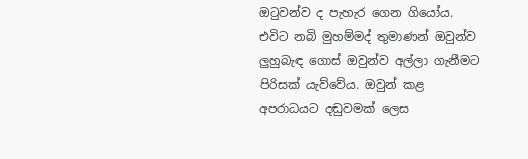ඔටුවන්ව ද පැහැර ගෙන ගියෝය. එවිට නබි මුහම්මද් තුමාණන් ඔවුන්ව ලුහුබැඳ ගොස් ඔවුන්ව අල්ලා ගැනීමට පිරිසක් යැව්වේය. ඔවුන් කළ අපරාධයට දඬුවමක් ලෙස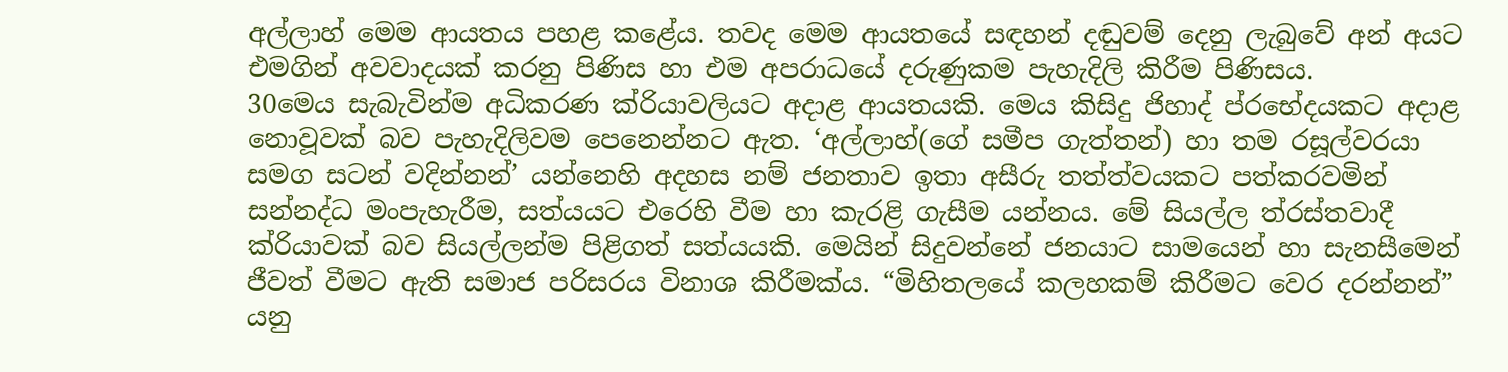අල්ලාහ් මෙම ආයතය පහළ කළේය. තවද මෙම ආයතයේ සඳහන් දඬුවම් දෙනු ලැබුවේ අන් අයට එමගින් අවවාදයක් කරනු පිණිස හා එම අපරාධයේ දරුණුකම පැහැදිලි කිරීම පිණිසය.
30මෙය සැබැවින්ම අධිකරණ ක්රියාවලියට අදාළ ආයතයකි. මෙය කිසිදු ජිහාද් ප්රභේදයකට අදාළ නොවූවක් බව පැහැදිලිවම පෙනෙන්නට ඇත. ‘අල්ලාහ්(ගේ සමීප ගැත්තන්) හා තම රසූල්වරයා සමග සටන් වදින්නන්’ යන්නෙහි අදහස නම් ජනතාව ඉතා අසීරු තත්ත්වයකට පත්කරවමින් සන්නද්ධ මංපැහැරීම, සත්යයට එරෙහි වීම හා කැරළි ගැසීම යන්නය. මේ සියල්ල ත්රස්තවාදී ක්රියාවක් බව සියල්ලන්ම පිළිගත් සත්යයකි. මෙයින් සිදුවන්නේ ජනයාට සාමයෙන් හා සැනසීමෙන් ජීවත් වීමට ඇති සමාජ පරිසරය විනාශ කිරීමක්ය. “මිහිතලයේ කලහකම් කිරීමට වෙර දරන්නන්” යනු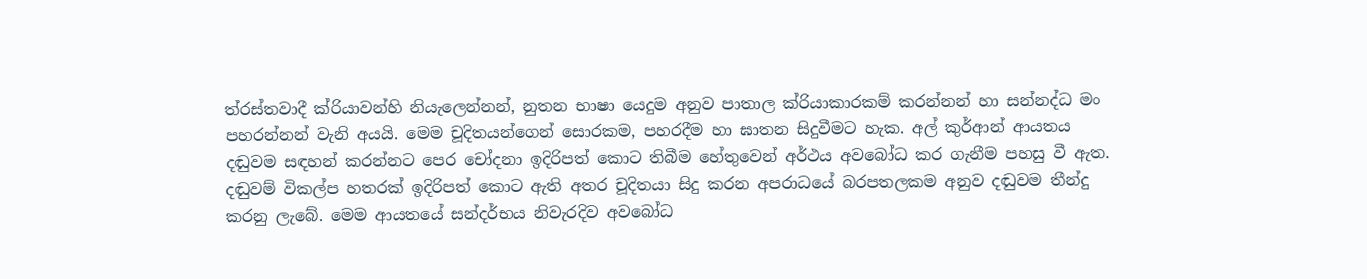ත්රස්තවාදී ක්රියාවන්හි නියැලෙන්නන්, නුතන භාෂා යෙදුම අනුව පාතාල ක්රියාකාරකම් කරන්නන් හා සන්නද්ධ මං පහරන්නන් වැනි අයයි. මෙම චූදිතයන්ගෙන් සොරකම, පහරදීම හා ඝාතන සිදුවීමට හැක. අල් කුර්ආන් ආයතය දඬුවම සඳහන් කරන්නට පෙර චෝදනා ඉදිරිපත් කොට තිබීම හේතුවෙන් අර්ථය අවබෝධ කර ගැනීම පහසු වී ඇත. දඬුවම් විකල්ප හතරක් ඉදිරිපත් කොට ඇති අතර චූදිතයා සිදු කරන අපරාධයේ බරපතලකම අනුව දඬුවම තීන්දු කරනු ලැබේ. මෙම ආයතයේ සන්දර්භය නිවැරදිව අවබෝධ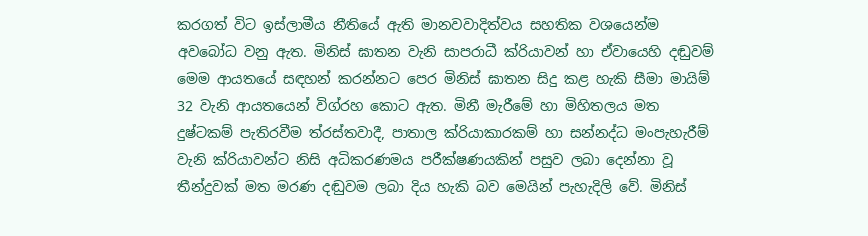කරගත් විට ඉස්ලාමීය නීතියේ ඇති මානවවාදිත්වය සහතික වශයෙන්ම අවබෝධ වනු ඇත. මිනිස් ඝාතන වැනි සාපරාධී ක්රියාවන් හා ඒවායෙහි දඬුවම් මෙම ආයතයේ සඳහන් කරන්නට පෙර මිනිස් ඝාතන සිදු කළ හැකි සීමා මායිම් 32 වැනි ආයතයෙන් විග්රහ කොට ඇත. මිනී මැරීමේ හා මිහිතලය මත දුෂ්ටකම් පැතිරවීම ත්රස්තවාදී, පාතාල ක්රියාකාරකම් හා සන්නද්ධ මංපැහැරීම් වැනි ක්රියාවන්ට නිසි අධිකරණමය පරීක්ෂණයකින් පසුව ලබා දෙන්නා වූ තීන්දුවක් මත මරණ දඬුවම ලබා දිය හැකි බව මෙයින් පැහැදිලි වේ. මිනිස්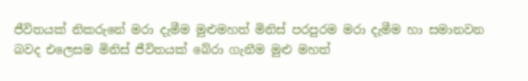ජීවිතයක් නිකරුනේ මරා දැමීම මුළුමහත් මිනිස් පරපුරම මරා දැමීම හා සමානවන බවද එලෙසම මිනිස් ජීවිතයක් බේරා ගැනීම මුළු මහත්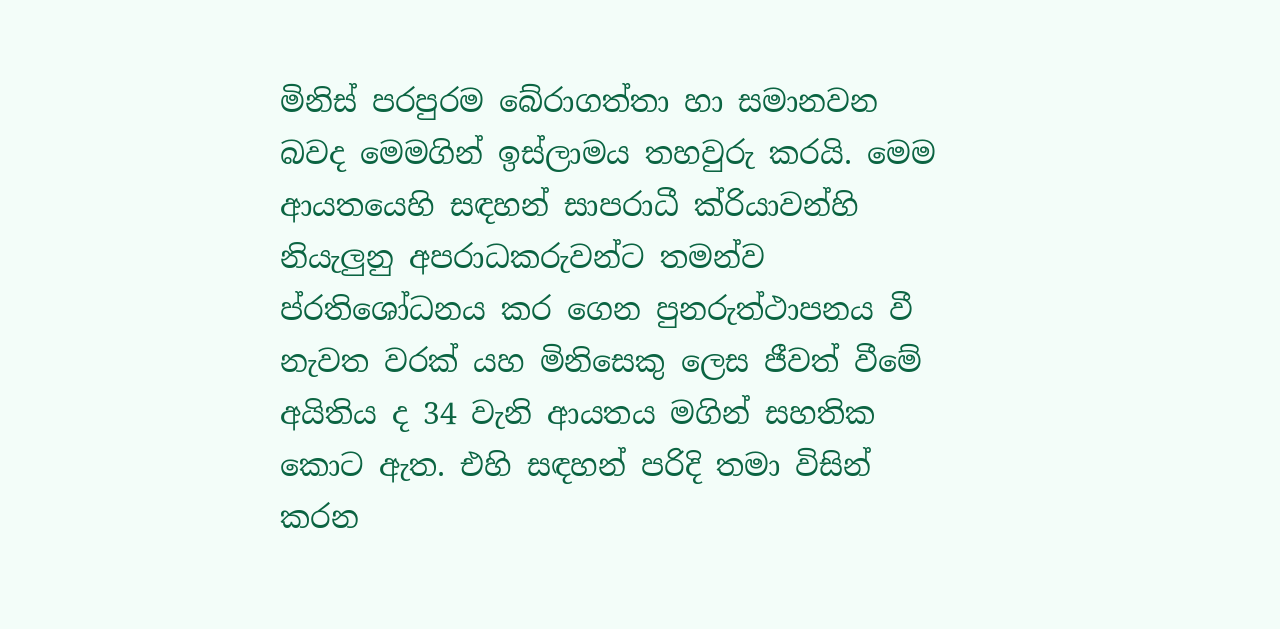මිනිස් පරපුරම බේරාගත්තා හා සමානවන බවද මෙමගින් ඉස්ලාමය තහවුරු කරයි. මෙම ආයතයෙහි සඳහන් සාපරාධී ක්රියාවන්හි නියැලුනු අපරාධකරුවන්ට තමන්ව ප්රතිශෝධනය කර ගෙන පුනරුත්ථාපනය වී නැවත වරක් යහ මිනිසෙකු ලෙස ජීවත් වීමේ අයිතිය ද 34 වැනි ආයතය මගින් සහතික කොට ඇත. එහි සඳහන් පරිදි තමා විසින් කරන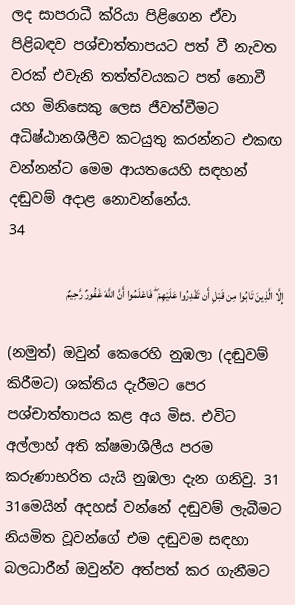ලද සාපරාධී ක්රියා පිළිගෙන ඒවා පිළිබඳව පශ්චාත්තාපයට පත් වී නැවත වරක් එවැනි තත්ත්වයකට පත් නොවී යහ මිනිසෙකු ලෙස ජීවත්වීමට අධිෂ්ඨානශීලීව කටයුතු කරන්නට එකඟ වන්නන්ට මෙම ආයතයෙහි සඳහන් දඬුවම් අදාළ නොවන්නේය.
34

إِلَّا الَّذِينَ تَابُوا مِن قَبْلِ أَن تَقْدِرُوا عَلَيْهِمْ ۖ فَاعْلَمُوا أَنَّ اللَّهَ غَفُورٌ رَّحِيمٌ

(නමුත්) ඔවුන් කෙරෙහි නුඹලා (දඬුවම් කිරීමට) ශක්තිය දැරීමට පෙර පශ්චාත්තාපය කළ අය මිස. එවිට අල්ලාහ් අති ක්ෂමාශීලීය පරම කරුණාභරිත යැයි නුඹලා දැන ගනිවු. 31
31මෙයින් අදහස් වන්නේ දඬුවම් ලැබීමට නියමිත වූවන්ගේ එම දඬුවම සඳහා බලධාරීන් ඔවුන්ව අත්පත් කර ගැනීමට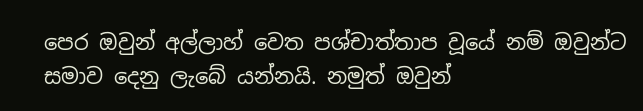පෙර ඔවුන් අල්ලාහ් වෙත පශ්චාත්තාප වූයේ නම් ඔවුන්ට සමාව දෙනු ලැබේ යන්නයි. නමුත් ඔවුන්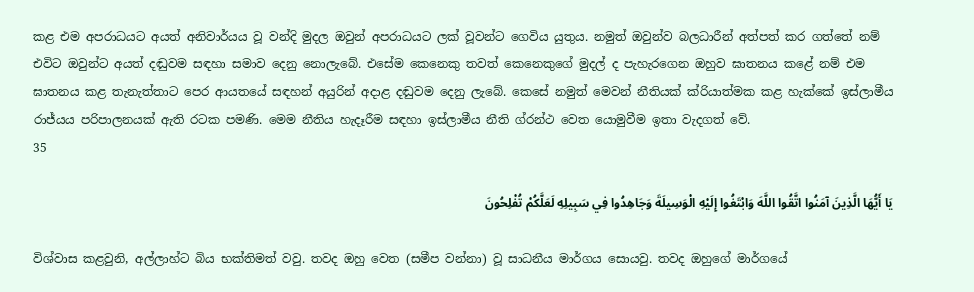කළ එම අපරාධයට අයත් අනිවාර්යය වූ වන්දි මුදල ඔවුන් අපරාධයට ලක් වූවන්ට ගෙවිය යුතුය. නමුත් ඔවුන්ව බලධාරීන් අත්පත් කර ගත්තේ නම් එවිට ඔවුන්ට අයත් දඬුවම සඳහා සමාව දෙනු නොලැබේ. එසේම කෙනෙකු තවත් කෙනෙකුගේ මුදල් ද පැහැරගෙන ඔහුව ඝාතනය කළේ නම් එම ඝාතනය කළ තැනැත්තාට පෙර ආයතයේ සඳහන් අයුරින් අදාළ දඬුවම දෙනු ලැබේ. කෙසේ නමුත් මෙවන් නීතියක් ක්රියාත්මක කළ හැක්කේ ඉස්ලාමීය රාජ්යය පරිපාලනයක් ඇති රටක පමණි. මෙම නීතිය හැදෑරීම සඳහා ඉස්ලාමීය නීති ග්රන්ථ වෙත යොමුවීම ඉතා වැදගත් වේ.
35

يَا أَيُّهَا الَّذِينَ آمَنُوا اتَّقُوا اللَّهَ وَابْتَغُوا إِلَيْهِ الْوَسِيلَةَ وَجَاهِدُوا فِي سَبِيلِهِ لَعَلَّكُمْ تُفْلِحُونَ

විශ්වාස කළවුනි, අල්ලාහ්ට බිය භක්තිමත් වවු. තවද ඔහු වෙත (සමීප වන්නා) වූ සාධනීය මාර්ගය සොයවු. තවද ඔහුගේ මාර්ගයේ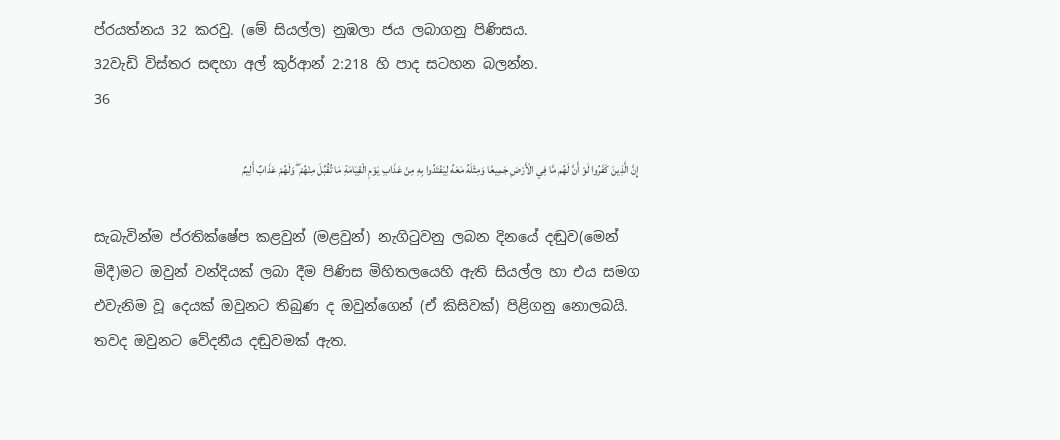ප්රයත්නය 32 කරවු. (මේ සියල්ල) නුඹලා ජය ලබාගනු පිණිසය.
32වැඩි විස්තර සඳහා අල් කුර්ආන් 2:218 හි පාද සටහන බලන්න.
36

إِنَّ الَّذِينَ كَفَرُوا لَوْ أَنَّ لَهُم مَّا فِي الْأَرْضِ جَمِيعًا وَمِثْلَهُ مَعَهُ لِيَفْتَدُوا بِهِ مِنْ عَذَابِ يَوْمِ الْقِيَامَةِ مَا تُقُبِّلَ مِنْهُمْ ۖ وَلَهُمْ عَذَابٌ أَلِيمٌ

සැබැවින්ම ප්රතික්ෂේප කළවුන් (මළවුන්) නැගිටුවනු ලබන දිනයේ දඬුව(මෙන් මිදී)මට ඔවුන් වන්දියක් ලබා දීම පිණිස මිහිතලයෙහි ඇති සියල්ල හා එය සමග එවැනිම වූ දෙයක් ඔවුනට තිබුණ ද ඔවුන්ගෙන් (ඒ කිසිවක්) පිළිගනු නොලබයි. තවද ඔවුනට වේදනීය දඬුවමක් ඇත.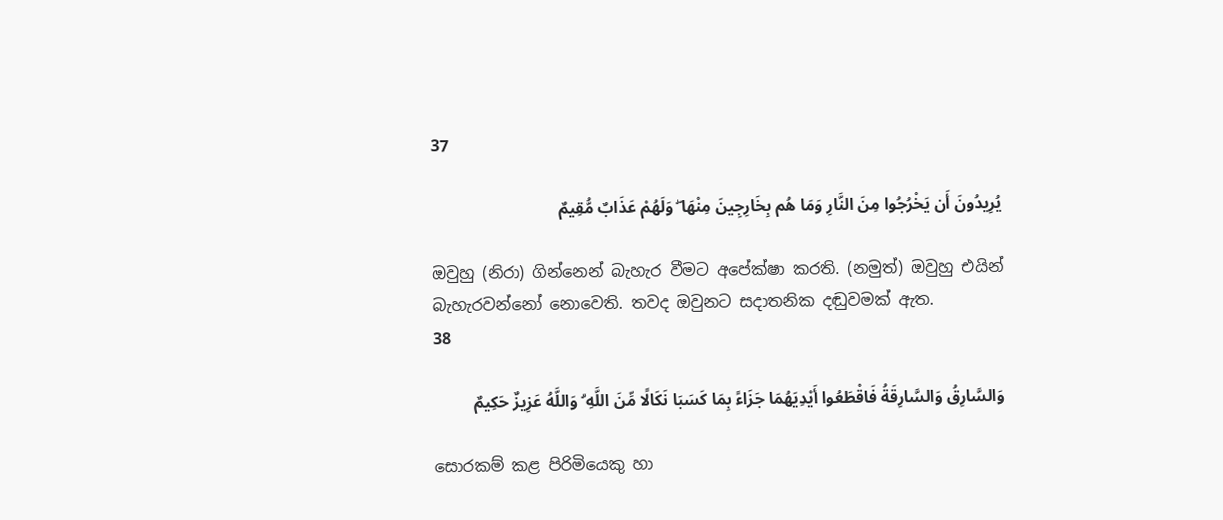37

يُرِيدُونَ أَن يَخْرُجُوا مِنَ النَّارِ وَمَا هُم بِخَارِجِينَ مِنْهَا ۖ وَلَهُمْ عَذَابٌ مُّقِيمٌ

ඔවුහු (නිරා) ගින්නෙන් බැහැර වීමට අපේක්ෂා කරති. (නමුත්) ඔවුහු එයින් බැහැරවන්නෝ නොවෙති. තවද ඔවුනට සදාතනික දඬුවමක් ඇත.
38

وَالسَّارِقُ وَالسَّارِقَةُ فَاقْطَعُوا أَيْدِيَهُمَا جَزَاءً بِمَا كَسَبَا نَكَالًا مِّنَ اللَّهِ ۗ وَاللَّهُ عَزِيزٌ حَكِيمٌ

සොරකම් කළ පිරිමියෙකු හා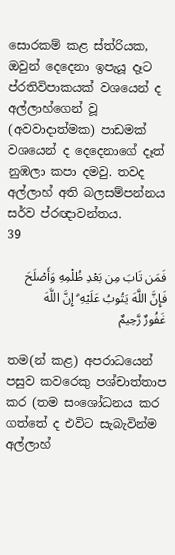සොරකම් කළ ස්ත්රියක, ඔවුන් දෙදෙනා ඉපැයූ දෑට ප්රතිවිපාකයක් වශයෙන් ද අල්ලාහ්ගෙන් වූ (අවවාදාත්මක) පාඩමක් වශයෙන් ද දෙදෙනාගේ දෑත් නුඹලා කපා දමවු. තවද අල්ලාහ් අති බලසම්පන්නය සර්ව ප්රඥාවන්තය.
39

فَمَن تَابَ مِن بَعْدِ ظُلْمِهِ وَأَصْلَحَ فَإِنَّ اللَّهَ يَتُوبُ عَلَيْهِ ۗ إِنَّ اللَّهَ غَفُورٌ رَّحِيمٌ

තම(න් කළ) අපරාධයෙන් පසුව කවරෙකු පශ්චාත්තාප කර (තම සංශෝධනය කර ගත්තේ ද එවිට සැබැවින්ම අල්ලාහ්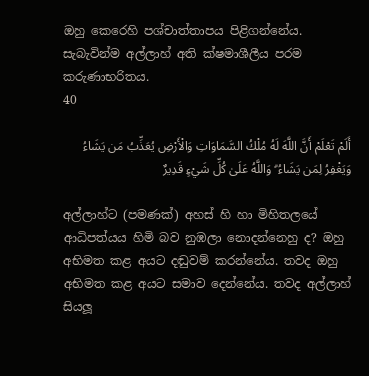ඔහු කෙරෙහි පශ්චාත්තාපය පිළිගන්නේය. සැබැවින්ම අල්ලාහ් අති ක්ෂමාශීලීය පරම කරුණාභරිතය.
40

أَلَمْ تَعْلَمْ أَنَّ اللَّهَ لَهُ مُلْكُ السَّمَاوَاتِ وَالْأَرْضِ يُعَذِّبُ مَن يَشَاءُ وَيَغْفِرُ لِمَن يَشَاءُ ۗ وَاللَّهُ عَلَىٰ كُلِّ شَيْءٍ قَدِيرٌ

අල්ලාහ්ට (පමණක්) අහස් හි හා මිහිතලයේ ආධිපත්යය හිමි බව නුඹලා නොදන්නෙහු ද? ඔහු අභිමත කළ අයට දඬුවම් කරන්නේය. තවද ඔහු අභිමත කළ අයට සමාව දෙන්නේය. තවද අල්ලාහ් සියලූ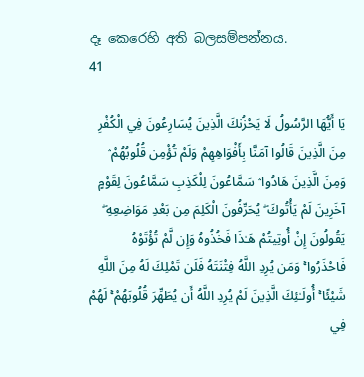දෑ කෙරෙහි අති බලසම්පන්නය.
41

يَا أَيُّهَا الرَّسُولُ لَا يَحْزُنكَ الَّذِينَ يُسَارِعُونَ فِي الْكُفْرِ مِنَ الَّذِينَ قَالُوا آمَنَّا بِأَفْوَاهِهِمْ وَلَمْ تُؤْمِن قُلُوبُهُمْ ۛ وَمِنَ الَّذِينَ هَادُوا ۛ سَمَّاعُونَ لِلْكَذِبِ سَمَّاعُونَ لِقَوْمٍ آخَرِينَ لَمْ يَأْتُوكَ ۖ يُحَرِّفُونَ الْكَلِمَ مِن بَعْدِ مَوَاضِعِهِ ۖ يَقُولُونَ إِنْ أُوتِيتُمْ هَـٰذَا فَخُذُوهُ وَإِن لَّمْ تُؤْتَوْهُ فَاحْذَرُوا ۚ وَمَن يُرِدِ اللَّهُ فِتْنَتَهُ فَلَن تَمْلِكَ لَهُ مِنَ اللَّهِ شَيْئًا ۚ أُولَـٰئِكَ الَّذِينَ لَمْ يُرِدِ اللَّهُ أَن يُطَهِّرَ قُلُوبَهُمْ ۚ لَهُمْ فِي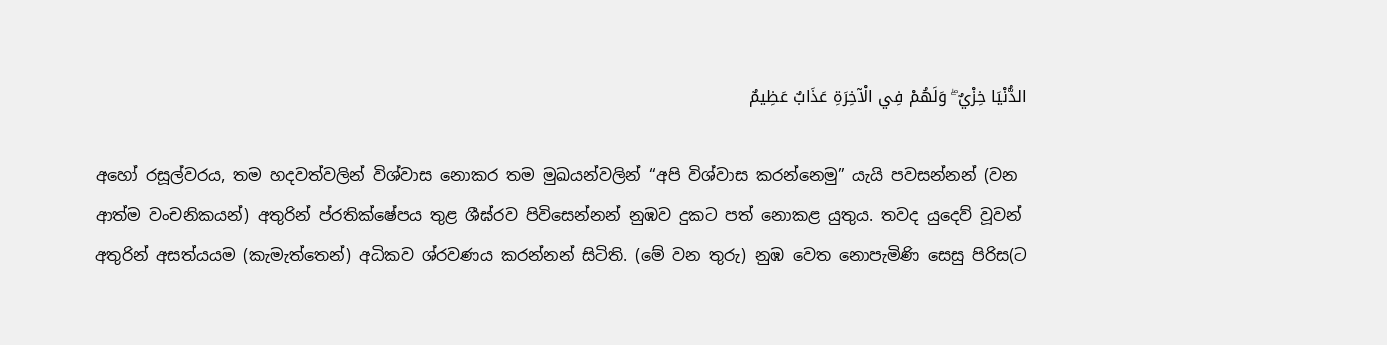الدُّنْيَا خِزْيٌ ۖ وَلَهُمْ فِي الْآخِرَةِ عَذَابٌ عَظِيمٌ

අහෝ රසූල්වරය, තම හදවත්වලින් විශ්වාස නොකර තම මුඛයන්වලින් “අපි විශ්වාස කරන්නෙමු” යැයි පවසන්නන් (වන ආත්ම වංචනිකයන්) අතුරින් ප්රතික්ෂේපය තුළ ශීඝ්රව පිවිසෙන්නන් නුඹව දුකට පත් නොකළ යුතුය. තවද යුදෙව් වූවන් අතුරින් අසත්යයම (කැමැත්තෙන්) අධිකව ශ්රවණය කරන්නන් සිටිති. (මේ වන තුරු) නුඹ වෙත නොපැමිණි සෙසු පිරිස(ට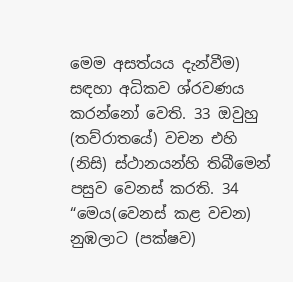මෙම අසත්යය දැන්වීම) සඳහා අධිකව ශ්රවණය කරන්නෝ වෙති. 33 ඔවුහු (තව්රාතයේ) වචන එහි (නිසි) ස්ථානයන්හි තිබීමෙන් පසුව වෙනස් කරති. 34 “මෙය(වෙනස් කළ වචන) නුඹලාට (පක්ෂව)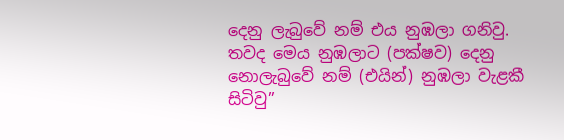දෙනු ලැබුවේ නම් එය නුඹලා ගනිවු. තවද මෙය නුඹලාට (පක්ෂව) දෙනු නොලැබුවේ නම් (එයින්) නුඹලා වැළකී සිටිවු”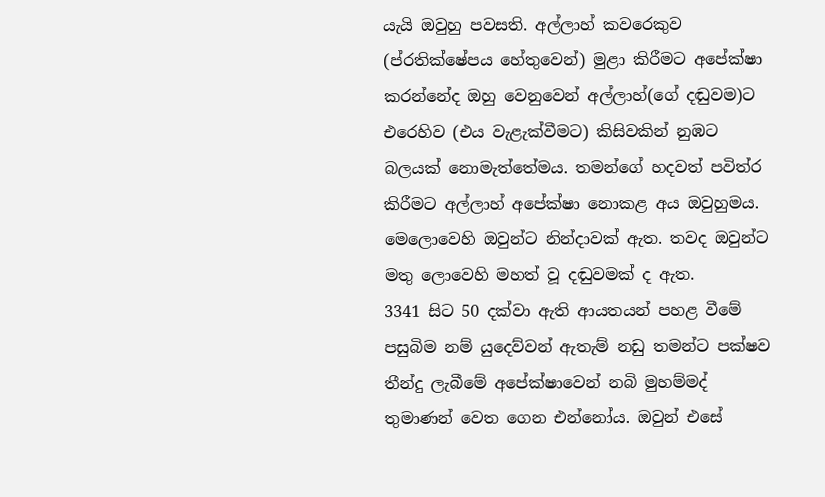යැයි ඔවුහු පවසති. අල්ලාහ් කවරෙකුව (ප්රතික්ෂේපය හේතුවෙන්) මුළා කිරීමට අපේක්ෂා කරන්නේද ඔහු වෙනුවෙන් අල්ලාහ්(ගේ දඬුවම)ට එරෙහිව (එය වැළැක්වීමට) කිසිවකින් නුඹට බලයක් නොමැත්තේමය. තමන්ගේ හදවත් පවිත්ර කිරීමට අල්ලාහ් අපේක්ෂා නොකළ අය ඔවුහුමය. මෙලොවෙහි ඔවුන්ට නින්දාවක් ඇත. තවද ඔවුන්ට මතු ලොවෙහි මහත් වූ දඬුවමක් ද ඇත.
3341 සිට 50 දක්වා ඇති ආයතයන් පහළ වීමේ පසුබිම නම් යුදෙව්වන් ඇතැම් නඩු තමන්ට පක්ෂව තීන්දු ලැබීමේ අපේක්ෂාවෙන් නබි මුහම්මද් තුමාණන් වෙත ගෙන එන්නෝය. ඔවුන් එසේ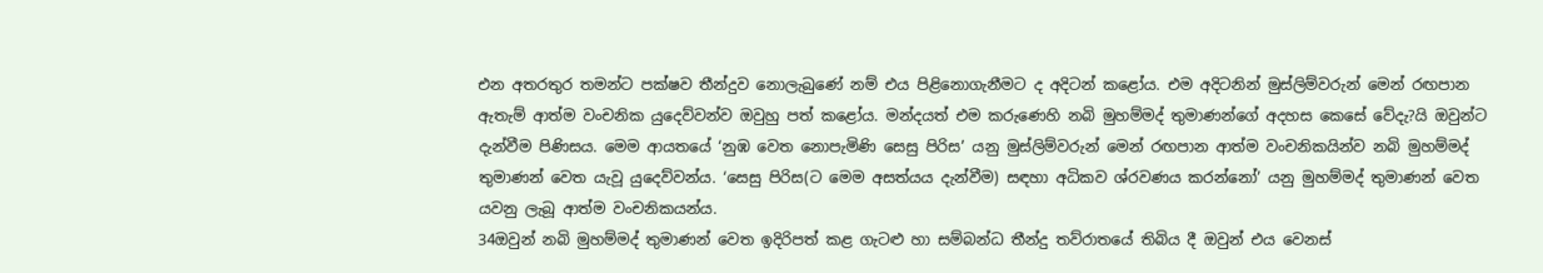එන අතරතුර තමන්ට පක්ෂව තීන්දුව නොලැබුණේ නම් එය පිළිනොගැනීමට ද අදිටන් කළෝය. එම අදිටනින් මුස්ලිම්වරුන් මෙන් රඟපාන ඇතැම් ආත්ම වංචනික යුදෙව්වන්ව ඔවුහු පත් කළෝය. මන්දයත් එම කරුණෙහි නබි මුහම්මද් තුමාණන්ගේ අදහස කෙසේ වේදැ?යි ඔවුන්ට දැන්වීම පිණිසය. මෙම ආයතයේ ‘නුඹ වෙත නොපැමිණි සෙසු පිරිස’ යනු මුස්ලිම්වරුන් මෙන් රඟපාන ආත්ම වංචනිකයින්ව නබි මුහම්මද් තුමාණන් වෙත යැවූ යුදෙව්වන්ය. ‘සෙසු පිරිස(ට මෙම අසත්යය දැන්වීම) සඳහා අධිකව ශ්රවණය කරන්නෝ’ යනු මුහම්මද් තුමාණන් වෙත යවනු ලැබූ ආත්ම වංචනිකයන්ය.
34ඔවුන් නබි මුහම්මද් තුමාණන් වෙත ඉදිරිපත් කළ ගැටළු හා සම්බන්ධ තීන්දු තව්රාතයේ තිබිය දී ඔවුන් එය වෙනස්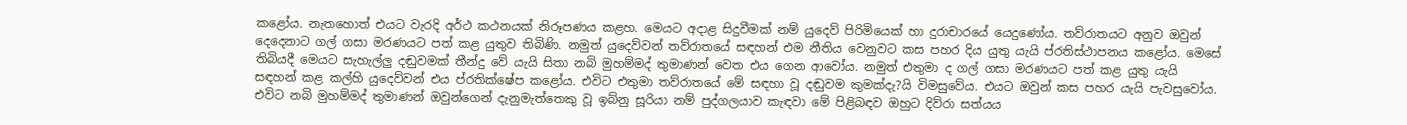කළෝය. නැතහොත් එයට වැරදි අර්ථ කථනයක් නිරූපණය කළහ. මෙයට අදාළ සිදුවීමක් නම් යුදෙව් පිරිමියෙක් හා දුරාචාරයේ යෙදුණෝය. තව්රාතයට අනුව ඔවුන් දෙදෙනාට ගල් ගසා මරණයට පත් කළ යුතුව තිබිණි. නමුත් යුදෙව්වන් තව්රාතයේ සඳහන් එම නීතිය වෙනුවට කස පහර දිය යුතු යැයි ප්රතිස්ථාපනය කළෝය. මෙසේ තිබියදී මෙයට සැහැල්ලු දඬුවමක් තීන්දු වේ යැයි සිතා නබි මුහම්මද් තුමාණන් වෙත එය ගෙන ආවෝය. නමුත් එතුමා ද ගල් ගසා මරණයට පත් කළ යුතු යැයි සඳහන් කළ කල්හි යුදෙව්වන් එය ප්රතික්ෂේප කළෝය. එවිට එතුමා තව්රාතයේ මේ සඳහා වූ දඬුවම කුමක්දැ?යි විමසුවේය. එයට ඔවුන් කස පහර යැයි පැවසුවෝය. එවිට නබි මුහම්මද් තුමාණන් ඔවුන්ගෙන් දැනුමැත්තෙකු වූ ඉබ්නු සූරියා නම් පුද්ගලයාව කැඳවා මේ පිළිබඳව ඔහුට දිව්රා සත්යය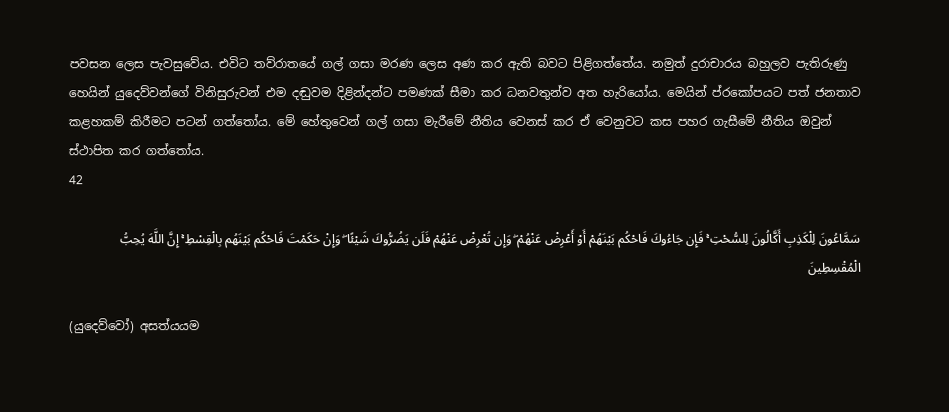පවසන ලෙස පැවසුවේය. එවිට තව්රාතයේ ගල් ගසා මරණ ලෙස අණ කර ඇති බවට පිළිගත්තේය. නමුත් දුරාචාරය බහුලව පැතිරුණු හෙයින් යුදෙව්වන්ගේ විනිසුරුවන් එම දඬුවම දිළින්දන්ට පමණක් සීමා කර ධනවතුන්ව අත හැරියෝය. මෙයින් ප්රකෝපයට පත් ජනතාව කළහකම් කිරීමට පටන් ගත්තෝය. මේ හේතුවෙන් ගල් ගසා මැරීමේ නීතිය වෙනස් කර ඒ වෙනුවට කස පහර ගැසීමේ නීතිය ඔවුන් ස්ථාපිත කර ගත්තෝය.
42

سَمَّاعُونَ لِلْكَذِبِ أَكَّالُونَ لِلسُّحْتِ ۚ فَإِن جَاءُوكَ فَاحْكُم بَيْنَهُمْ أَوْ أَعْرِضْ عَنْهُمْ ۖ وَإِن تُعْرِضْ عَنْهُمْ فَلَن يَضُرُّوكَ شَيْئًا ۖ وَإِنْ حَكَمْتَ فَاحْكُم بَيْنَهُم بِالْقِسْطِ ۚ إِنَّ اللَّهَ يُحِبُّ الْمُقْسِطِينَ

(යුදෙව්වෝ) අසත්යයම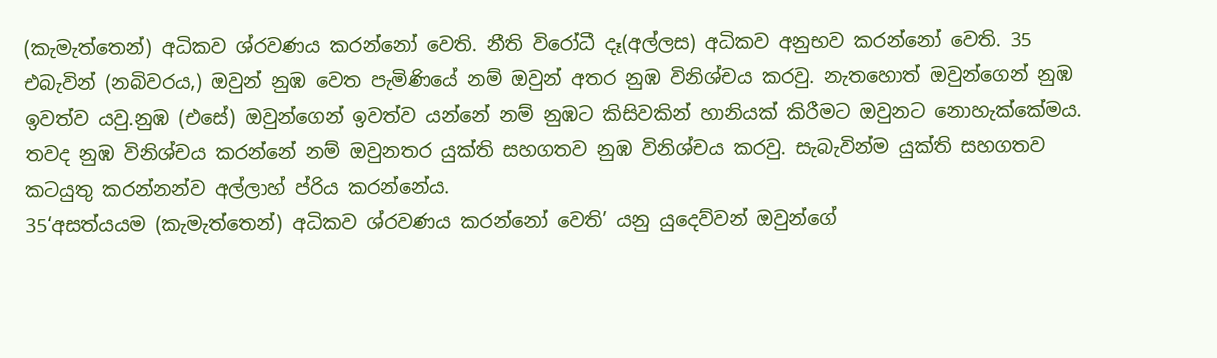(කැමැත්තෙන්) අධිකව ශ්රවණය කරන්නෝ වෙති. නීති විරෝධී දෑ(අල්ලස) අධිකව අනුභව කරන්නෝ වෙති. 35 එබැවින් (නබිවරය,) ඔවුන් නුඹ වෙත පැමිණියේ නම් ඔවුන් අතර නුඹ විනිශ්චය කරවු. නැතහොත් ඔවුන්ගෙන් නුඹ ඉවත්ව යවු.නුඹ (එසේ) ඔවුන්ගෙන් ඉවත්ව යන්නේ නම් නුඹට කිසිවකින් හානියක් කිරීමට ඔවුනට නොහැක්කේමය. තවද නුඹ විනිශ්චය කරන්නේ නම් ඔවුනතර යුක්ති සහගතව නුඹ විනිශ්චය කරවු. සැබැවින්ම යුක්ති සහගතව කටයුතු කරන්නන්ව අල්ලාහ් ප්රිය කරන්නේය.
35‘අසත්යයම (කැමැත්තෙන්) අධිකව ශ්රවණය කරන්නෝ වෙති’ යනු යුදෙව්වන් ඔවුන්ගේ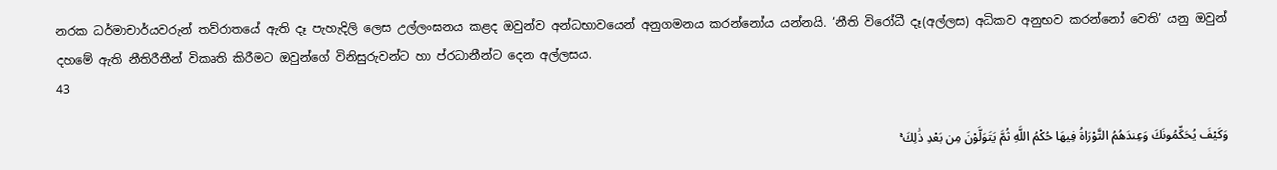නරක ධර්මාචාර්යවරුන් තව්රාතයේ ඇති දෑ පැහැදිලි ලෙස උල්ලංඝනය කළද ඔවුන්ව අන්ධභාවයෙන් අනුගමනය කරන්නෝය යන්නයි. ‘නීති විරෝධී දෑ(අල්ලස) අධිකව අනුභව කරන්නෝ වෙති’ යනු ඔවුන් දහමේ ඇති නීතිරීතීන් විකෘති කිරීමට ඔවුන්ගේ විනිසුරුවන්ට හා ප්රධානීන්ට දෙන අල්ලසය.
43

وَكَيْفَ يُحَكِّمُونَكَ وَعِندَهُمُ التَّوْرَاةُ فِيهَا حُكْمُ اللَّهِ ثُمَّ يَتَوَلَّوْنَ مِن بَعْدِ ذَٰلِكَ ۚ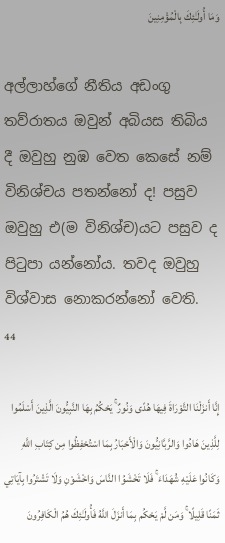وَمَا أُولَـٰئِكَ بِالْمُؤْمِنِينَ

අල්ලාහ්ගේ නීතිය අඩංගු තව්රාතය ඔවුන් අබියස තිබිය දී ඔවුහු නුඹ වෙත කෙසේ නම් විනිශ්චය පතන්නෝ ද! පසුව ඔවුහු එ(ම විනිශ්ච)යට පසුව ද පිටුපා යන්නෝය. තවද ඔවුහු විශ්වාස නොකරන්නෝ වෙති.
44

إِنَّا أَنزَلْنَا التَّوْرَاةَ فِيهَا هُدًى وَنُورٌ ۚ يَحْكُمُ بِهَا النَّبِيُّونَ الَّذِينَ أَسْلَمُوا لِلَّذِينَ هَادُوا وَالرَّبَّانِيُّونَ وَالْأَحْبَارُ بِمَا اسْتُحْفِظُوا مِن كِتَابِ اللَّهِ وَكَانُوا عَلَيْهِ شُهَدَاءَ ۚ فَلَا تَخْشَوُا النَّاسَ وَاخْشَوْنِ وَلَا تَشْتَرُوا بِآيَاتِي ثَمَنًا قَلِيلًا ۚ وَمَن لَّمْ يَحْكُم بِمَا أَنزَلَ اللَّهُ فَأُولَـٰئِكَ هُمُ الْكَافِرُونَ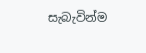සැබැවින්ම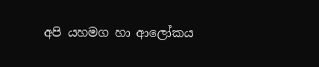අපි යහමග හා ආලෝකය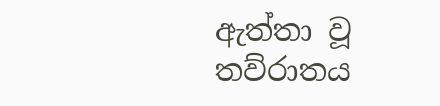ඇත්තා වූ තව්රාතය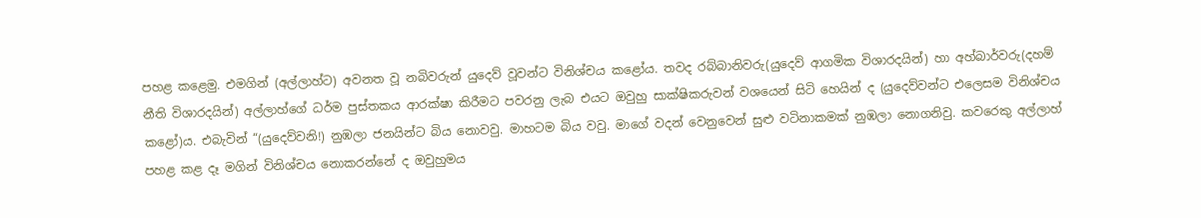පහළ කළෙමු. එමගින් (අල්ලාහ්ට) අවනත වූ නබිවරුන් යුදෙව් වූවන්ට විනිශ්චය කළෝය. තවද රබ්බානිවරු(යුදෙව් ආගමික විශාරදයින්) හා අහ්බාර්වරු(දහම් නීති විශාරදයින්) අල්ලාහ්ගේ ධර්ම පුස්තකය ආරක්ෂා කිරීමට පවරනු ලැබ එයට ඔවුහු සාක්ෂිකරුවන් වශයෙන් සිටි හෙයින් ද (යුදෙව්වන්ට එලෙසම විනිශ්චය කළෝ)ය. එබැවින් “(යුදෙව්වනි!) නුඹලා ජනයින්ට බිය නොවවු. මාහටම බිය වවු. මාගේ වදන් වෙනුවෙන් සුළු වටිනාකමක් නුඹලා නොගනිවු. කවරෙකු අල්ලාහ් පහළ කළ දෑ මගින් විනිශ්චය නොකරන්නේ ද ඔවුහුමය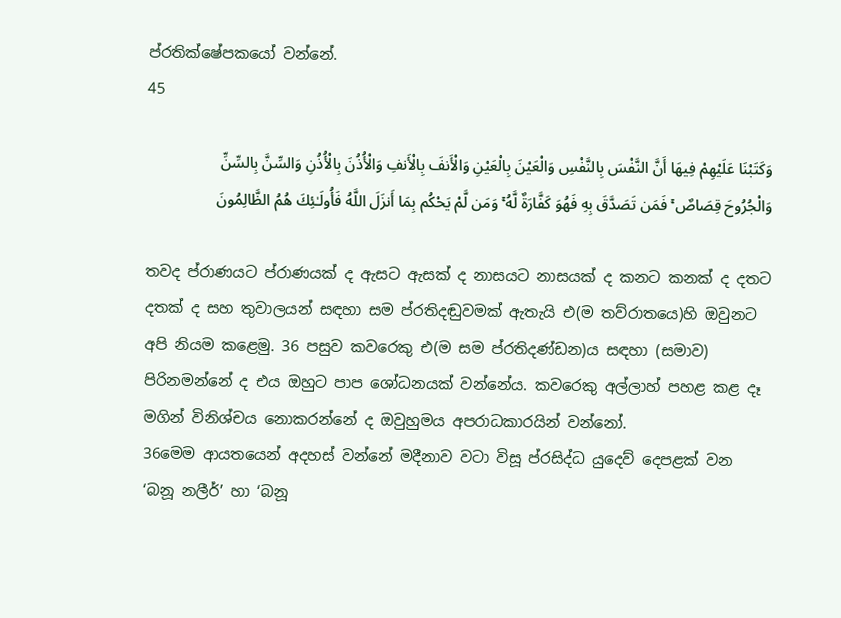ප්රතික්ෂේපකයෝ වන්නේ.
45

وَكَتَبْنَا عَلَيْهِمْ فِيهَا أَنَّ النَّفْسَ بِالنَّفْسِ وَالْعَيْنَ بِالْعَيْنِ وَالْأَنفَ بِالْأَنفِ وَالْأُذُنَ بِالْأُذُنِ وَالسِّنَّ بِالسِّنِّ وَالْجُرُوحَ قِصَاصٌ ۚ فَمَن تَصَدَّقَ بِهِ فَهُوَ كَفَّارَةٌ لَّهُ ۚ وَمَن لَّمْ يَحْكُم بِمَا أَنزَلَ اللَّهُ فَأُولَـٰئِكَ هُمُ الظَّالِمُونَ

තවද ප්රාණයට ප්රාණයක් ද ඇසට ඇසක් ද නාසයට නාසයක් ද කනට කනක් ද දතට දතක් ද සහ තුවාලයන් සඳහා සම ප්රතිදඬුවමක් ඇතැයි එ(ම තව්රාතයෙ)හි ඔවුනට අපි නියම කළෙමු. 36 පසුව කවරෙකු එ(ම සම ප්රතිදණ්ඩන)ය සඳහා (සමාව) පිරිනමන්නේ ද එය ඔහුට පාප ශෝධනයක් වන්නේය. කවරෙකු අල්ලාහ් පහළ කළ දෑ මගින් විනිශ්චය නොකරන්නේ ද ඔවුහුමය අපරාධකාරයින් වන්නෝ.
36මෙම ආයතයෙන් අදහස් වන්නේ මදීනාව වටා විසූ ප්රසිද්ධ යුදෙව් දෙපළක් වන ‘බනූ නලීර්’ හා ‘බනූ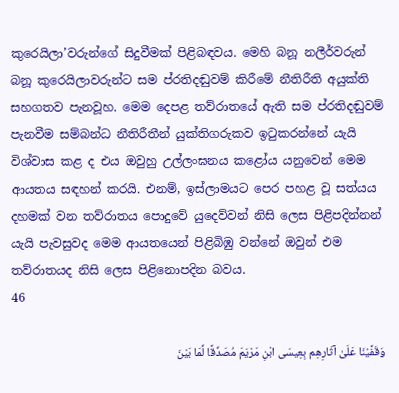කුරෙයිලා’වරුන්ගේ සිදුවීමක් පිළිබඳවය. මෙහි බනූ නලීර්වරුන් බනූ කුරෙයිලාවරුන්ට සම ප්රතිදඬුවම් කිරීමේ නීතිරීති අයුක්ති සහගතව පැනවූහ. මෙම දෙපළ තව්රාතයේ ඇති සම ප්රතිදඬුවම් පැනවීම සම්බන්ධ නීතිරීතීන් යුක්තිගරුකව ඉටුකරන්නේ යැයි විශ්වාස කළ ද එය ඔවුහු උල්ලංඝනය කළෝය යනුවෙන් මෙම ආයතය සඳහන් කරයි. එනම්, ඉස්ලාමයට පෙර පහළ වූ සත්යය දහමක් වන තව්රාතය පොදුවේ යුදෙව්වන් නිසි ලෙස පිළිපදින්නන් යැයි පැවසුවද මෙම ආයතයෙන් පිළිබිඹු වන්නේ ඔවුන් එම තව්රාතයද නිසි ලෙස පිළිනොපදින බවය.
46

وَقَفَّيْنَا عَلَىٰ آثَارِهِم بِعِيسَى ابْنِ مَرْيَمَ مُصَدِّقًا لِّمَا بَيْنَ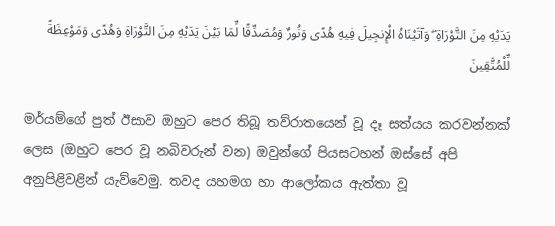يَدَيْهِ مِنَ التَّوْرَاةِ ۖ وَآتَيْنَاهُ الْإِنجِيلَ فِيهِ هُدًى وَنُورٌ وَمُصَدِّقًا لِّمَا بَيْنَ يَدَيْهِ مِنَ التَّوْرَاةِ وَهُدًى وَمَوْعِظَةً لِّلْمُتَّقِينَ

මර්යම්ගේ පුත් ඊසාව ඔහුට පෙර තිබූ තව්රාතයෙන් වූ දෑ සත්යය කරවන්නක් ලෙස (ඔහුට පෙර වූ නබිවරුන් වන) ඔවුන්ගේ පියසටහන් ඔස්සේ අපි අනුපිළිවළින් යැව්වෙමු. තවද යහමග හා ආලෝකය ඇත්තා වූ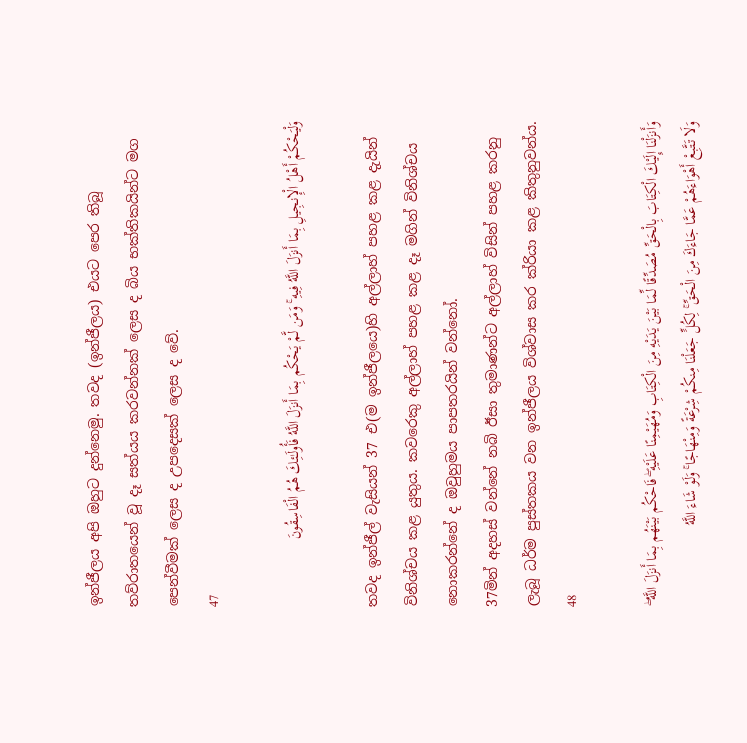ඉන්ජීලය අපි ඔහුට දුන්නෙමු. තවද (ඉන්ජීලය) එයට පෙර තිබූ තව්රාතයෙන් වූ දෑ සත්යය කරවන්නක් ලෙස ද බිය භක්තිකයින්ට මග පෙන්වීමක් ලෙස ද උපදෙසක් ලෙස ද වේ.
47

وَلْيَحْكُمْ أَهْلُ الْإِنجِيلِ بِمَا أَنزَلَ اللَّهُ فِيهِ ۚ وَمَن لَّمْ يَحْكُم بِمَا أَنزَلَ اللَّهُ فَأُولَـٰئِكَ هُمُ الْفَاسِقُونَ

තවද ඉන්ජීල් වැසියන් 37 එ(ම ඉන්ජීලයෙ)හි අල්ලාහ් පහළ කළ දැයින් විනිශ්චය කළ යුතුය. කවරෙකු අල්ලාහ් පහළ කළ දෑ මගින් විනිශ්චය නොකරන්නේ ද ඔවුහුමය පාපතරයින් වන්නෝ.
37මින් අදහස් වන්නේ නබි ඊසා තුමාණන්ට අල්ලාහ් විසින් පහළ කරනු ලැබූ ධර්ම පුස්තකය වන ඉන්ජීලය විශ්වාස කර ක්රියා කළ කිතුනුවන්ය.
48

وَأَنزَلْنَا إِلَيْكَ الْكِتَابَ بِالْحَقِّ مُصَدِّقًا لِّمَا بَيْنَ يَدَيْهِ مِنَ الْكِتَابِ وَمُهَيْمِنًا عَلَيْهِ ۖ فَاحْكُم بَيْنَهُم بِمَا أَنزَلَ اللَّهُ ۖ وَلَا تَتَّبِعْ أَهْوَاءَهُمْ عَمَّا جَاءَكَ مِنَ الْحَقِّ ۚ لِكُلٍّ جَعَلْنَا مِنكُمْ شِرْعَةً وَمِنْهَاجًا ۚ وَلَوْ شَاءَ اللَّهُ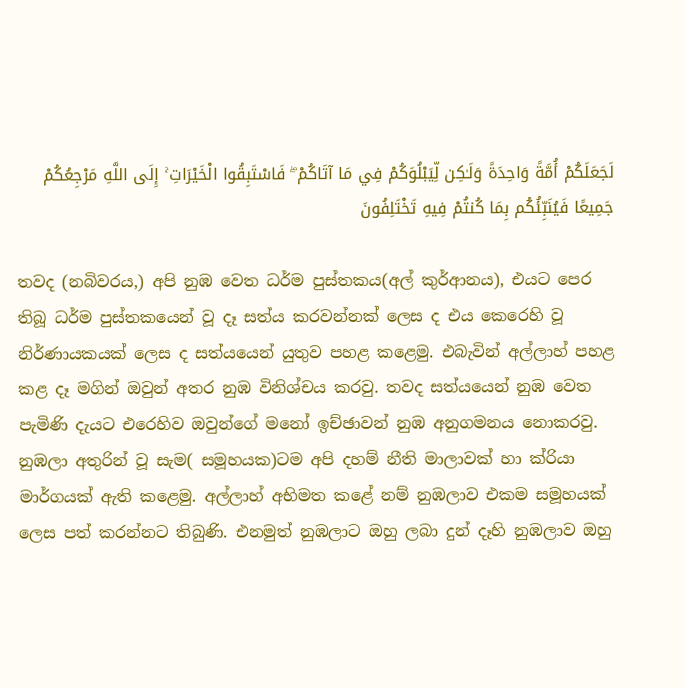لَجَعَلَكُمْ أُمَّةً وَاحِدَةً وَلَـٰكِن لِّيَبْلُوَكُمْ فِي مَا آتَاكُمْ ۖ فَاسْتَبِقُوا الْخَيْرَاتِ ۚ إِلَى اللَّهِ مَرْجِعُكُمْ جَمِيعًا فَيُنَبِّئُكُم بِمَا كُنتُمْ فِيهِ تَخْتَلِفُونَ

තවද (නබිවරය,) අපි නුඹ වෙත ධර්ම පුස්තකය(අල් කුර්ආනය), එයට පෙර තිබූ ධර්ම පුස්තකයෙන් වූ දෑ සත්ය කරවන්නක් ලෙස ද එය කෙරෙහි වූ නිර්ණායකයක් ලෙස ද සත්යයෙන් යුතුව පහළ කළෙමු. එබැවින් අල්ලාහ් පහළ කළ දෑ මගින් ඔවුන් අතර නුඹ විනිශ්චය කරවු. තවද සත්යයෙන් නුඹ වෙත පැමිණි දැයට එරෙහිව ඔවුන්ගේ මනෝ ඉච්ඡාවන් නුඹ අනුගමනය නොකරවු. නුඹලා අතුරින් වූ සැම( සමූහයක)ටම අපි දහම් නීති මාලාවක් හා ක්රියා මාර්ගයක් ඇති කළෙමු. අල්ලාහ් අභිමත කළේ නම් නුඹලාව එකම සමූහයක් ලෙස පත් කරන්නට තිබුණි. එනමුත් නුඹලාට ඔහු ලබා දුන් දෑහි නුඹලාව ඔහු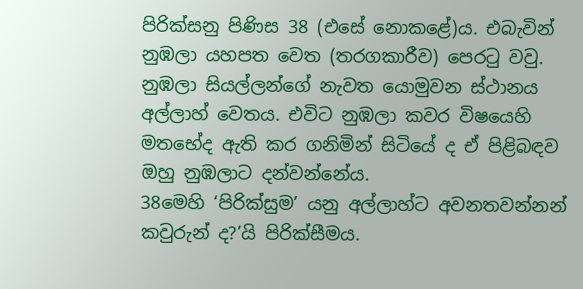පිරික්සනු පිණිස 38 (එසේ නොකළේ)ය. එබැවින් නුඹලා යහපත වෙත (තරගකාරීව) පෙරටු වවු. නුඹලා සියල්ලන්ගේ නැවත යොමුවන ස්ථානය අල්ලාහ් වෙතය. එවිට නුඹලා කවර විෂයෙහි මතභේද ඇති කර ගනිමින් සිටියේ ද ඒ පිළිබඳව ඔහු නුඹලාට දන්වන්නේය.
38මෙහි ‘පිරික්සුම’ යනු අල්ලාහ්ට අවනතවන්නන් කවුරුන් ද?’යි පිරික්සීමය.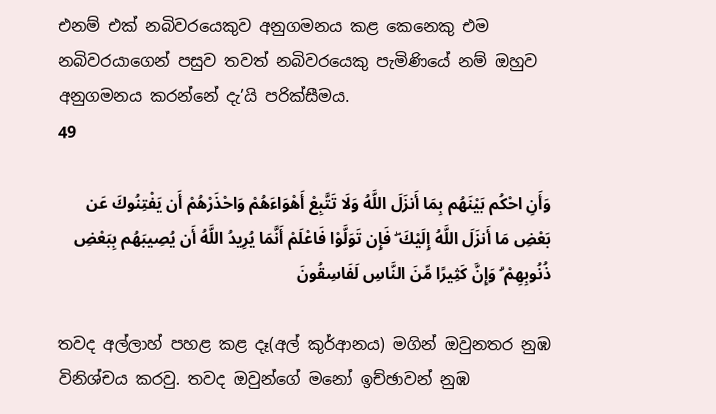එනම් එක් නබිවරයෙකුව අනුගමනය කළ කෙනෙකු එම නබිවරයාගෙන් පසුව තවත් නබිවරයෙකු පැමිණියේ නම් ඔහුව අනුගමනය කරන්නේ දැ’යි පරික්සීමය.
49

وَأَنِ احْكُم بَيْنَهُم بِمَا أَنزَلَ اللَّهُ وَلَا تَتَّبِعْ أَهْوَاءَهُمْ وَاحْذَرْهُمْ أَن يَفْتِنُوكَ عَن بَعْضِ مَا أَنزَلَ اللَّهُ إِلَيْكَ ۖ فَإِن تَوَلَّوْا فَاعْلَمْ أَنَّمَا يُرِيدُ اللَّهُ أَن يُصِيبَهُم بِبَعْضِ ذُنُوبِهِمْ ۗ وَإِنَّ كَثِيرًا مِّنَ النَّاسِ لَفَاسِقُونَ

තවද අල්ලාහ් පහළ කළ දෑ(අල් කුර්ආනය) මගින් ඔවුනතර නුඹ විනිශ්චය කරවු. තවද ඔවුන්ගේ මනෝ ඉච්ඡාවන් නුඹ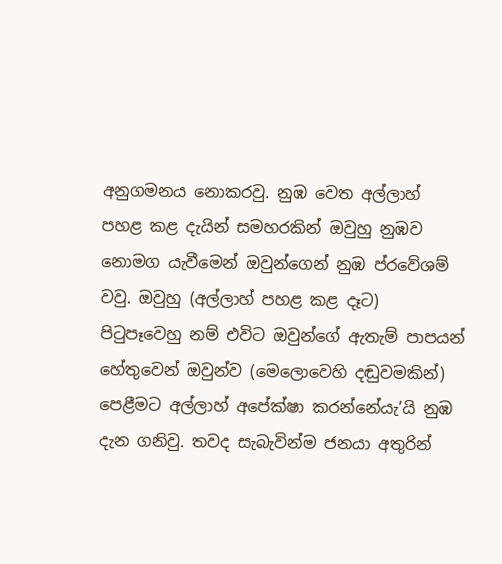අනුගමනය නොකරවු. නුඹ වෙත අල්ලාහ් පහළ කළ දැයින් සමහරකින් ඔවුහු නුඹව නොමග යැවීමෙන් ඔවුන්ගෙන් නුඹ ප්රවේශම් වවු. ඔවුහු (අල්ලාහ් පහළ කළ දෑට) පිටුපෑවෙහු නම් එවිට ඔවුන්ගේ ඇතැම් පාපයන් හේතුවෙන් ඔවුන්ව (මෙලොවෙහි දඬුවමකින්) පෙළීමට අල්ලාහ් අපේක්ෂා කරන්නේයැ’යි නුඹ දැන ගනිවු. තවද සැබැවින්ම ජනයා අතුරින්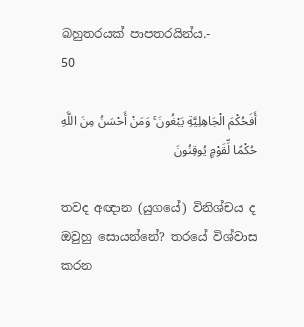බහුතරයක් පාපතරයින්ය.-
50

أَفَحُكْمَ الْجَاهِلِيَّةِ يَبْغُونَ ۚ وَمَنْ أَحْسَنُ مِنَ اللَّهِ حُكْمًا لِّقَوْمٍ يُوقِنُونَ

තවද අඥාන (යුගයේ) විනිශ්චය ද ඔවුහු සොයන්නේ? තරයේ විශ්වාස කරන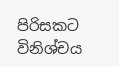පිරිසකට විනිශ්චය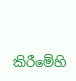කිරීමේහි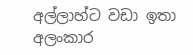අල්ලාහ්ට වඩා ඉතා අලංකාර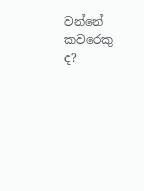වන්නේ කවරෙකු ද?